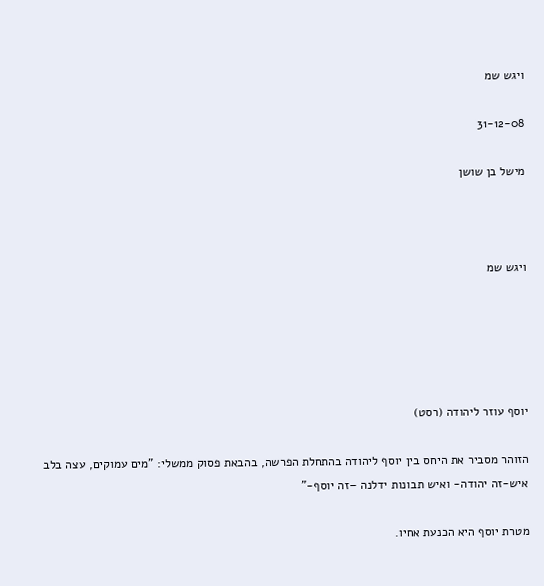ויגש שמ

31-12-08

מישל בן שושן



ויגש שמ





יוסף עוזר ליהודה (רסט)

הזוהר מסביר את היחס בין יוסף ליהודה בהתחלת הפרשה, בהבאת פסוק ממשלי: "מים עמוקים, עצה בלב איש-זה יהודה- ואיש תבונות ידלנה –זה יוסף-"

מטרת יוסף היא הכנעת אחיו.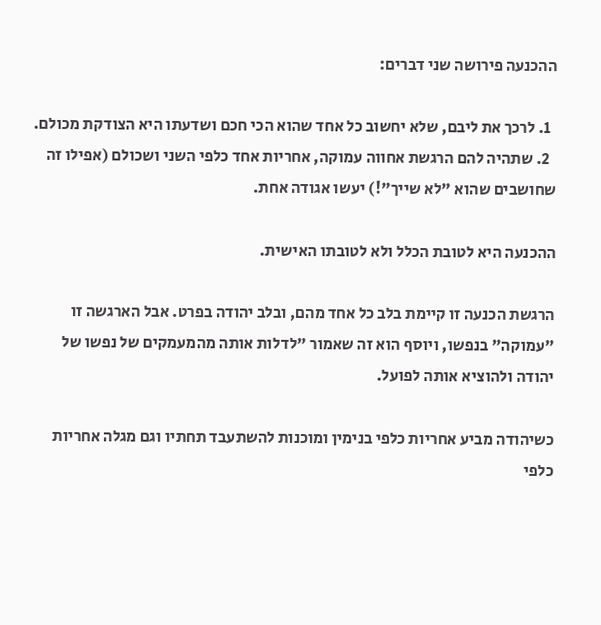ההכנעה פירושה שני דברים:

  1. לרכך את ליבם, שלא יחשוב כל אחד שהוא הכי חכם ושדעתו היא הצודקת מכולם.
  2. שתהיה להם הרגשת אחווה עמוקה, אחריות אחד כלפי השני ושכולם (אפילו זה שחושבים שהוא "לא שייך"!) יעשו אגודה אחת.

ההכנעה היא לטובת הכלל ולא לטובתו האישית.

הרגשת הכנעה זו קיימת בלב כל אחד מהם, ובלב יהודה בפרט. אבל הארגשה זו "עמוקה" בנפשו, ויוסף הוא זה שאמור "לדלות אותה מהמעמקים של נפשו של יהודה ולהוציא אותה לפועל.

כשיהודה מביע אחריות כלפי בנימין ומוכנות להשתעבד תחתיו וגם מגלה אחריות כלפי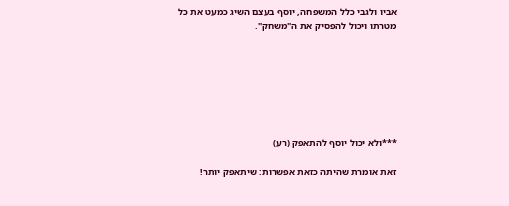אביו ולגבי כלל המשפחה, יוסף בעצם השיג כמעט את כל מטרתו ויכול להפסיק את ה"משחק".







***ולא יכול יוסף להתאפק (רע)

זאת אומרת שהיתה כזאת אפשרות: שיתאפק יותר!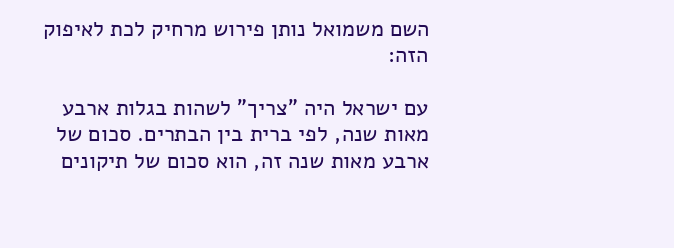השם משמואל נותן פירוש מרחיק לכת לאיפוק הזה:

עם ישראל היה "צריך" לשהות בגלות ארבע מאות שנה, לפי ברית בין הבתרים. סכום של ארבע מאות שנה זה, הוא סכום של תיקונים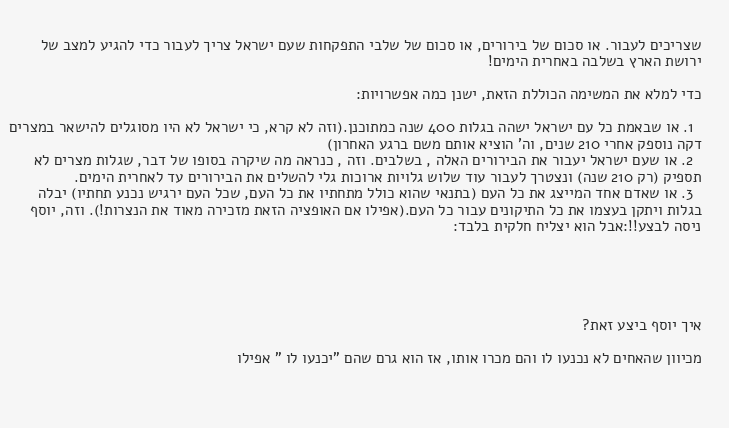שצריכים לעבור. או סכום של בירורים, או סכום של שלבי התפקחות שעם ישראל צריך לעבור כדי להגיע למצב של ירושת הארץ בשלבה באחרית הימים!

כדי למלא את המשימה הכוללת הזאת, ישנן כמה אפשרויות:

  1. או שבאמת כל עם ישראל ישהה בגלות 400 שנה כמתוכנן.(וזה לא קרא, כי ישראל לא היו מסוגלים להישאר במצרים דקה נוספק אחרי 210 שנים, וה' הוציא אותם משם ברגע האחרון)
  2. או שעם ישראל יעבור את הבירורים האלה , בשלבים. וזה , כנראה מה שיקרה בסופו של דבר, שגלות מצרים לא תספיק (רק 210 שנה) ונצטרך לעבור עוד שלוש גלויות ארוכות גלי להשלים את הבירורים עד לאחרית הימים.
  3. או שאדם אחד המייצג את כל העם (בתנאי שהוא כולל מתחתיו את כל העם, שכל העם ירגיש נכנע תחתיו) יבלה בגלות ויתקן בעצמו את כל התיקונים עבור כל העם.(אפילו אם האופציה הזאת מזכירה מאוד את הנצרות!). וזה, יוסף ניסה לבצע!!:אבל הוא יצליח חלקית בלבד:





איך יוסף ביצע זאת?

מכיוון שהאחים לא נכנעו לו והם מכרו אותו, אז הוא גרם שהם "יכנעו לו " אפילו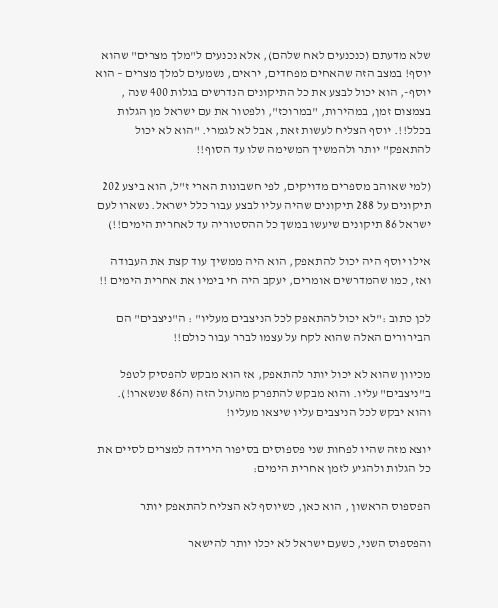שלא מדעתם (כנכנעים לאח שלהם), אלא נכנעים ל"מלך מצרים" שהוא יוסף! במצב הזה שהאחים מפחדים, יראים, נשמעים למלך מצרים – הוא יוסף-, הוא יכול לבצע את כל התיקונים הנדרשים בגלות 400 שנה , בצמצום זמן, במהירות, "במרוכז", ולפטור את עם ישראל מן הגלות בכלל!!. יוסף הצליח לעשות זאת, אבל לא לגמרי. "הוא לא יכול להתאפק" יותר ולהמשיך המשימה שלו עד הסוף!!

(למי שאוהב מספרים מדויקים, לפי חשבונות הארי ז"ל, הוא ביצע 202 תיקונים על 288 תיקונים שהיה עליו לבצע עבור כלל ישראל. נשארו לעם ישראל 86 תיקונים שיעשו במשך כל ההסטוריה עד לאחרית הימים!!)

אילו יוסף היה יכול להתאפק, הוא היה ממשיך עוד קצת את העבודה ואז, כמו שהמדרשים אומרים, יעקב היה חי בימיו את אחרית הימים !!

לכן כתוב :"לא יכול להתאפק לכל הניצבים מעליו" : ה"ניצבים" הם הבירורים האלה שהוא לקח על עצמו לברר עבור כולם!!

מכיוון שהוא לא יכול יותר להתאפק, אז הוא מבקש להפסיק לטפל ב"ניצבים" עליו. והוא מבקש להתפרק מהעול הזה (ה86 שנשארו!). והוא יבקש לכל הניצבים עליו שיצאו מעליו!

יוצא מזה שהיו לפחות שני פספוסים בסיפור הירידה למצרים לסיים את כל הגלות ולהגיע לזמן אחרית הימים:

הפספוס הראשון , הוא כאן, כשיוסף לא הצליח להתאפק יותר

והפספוס השני, כשעם ישראל לא יכלו יותר להישאר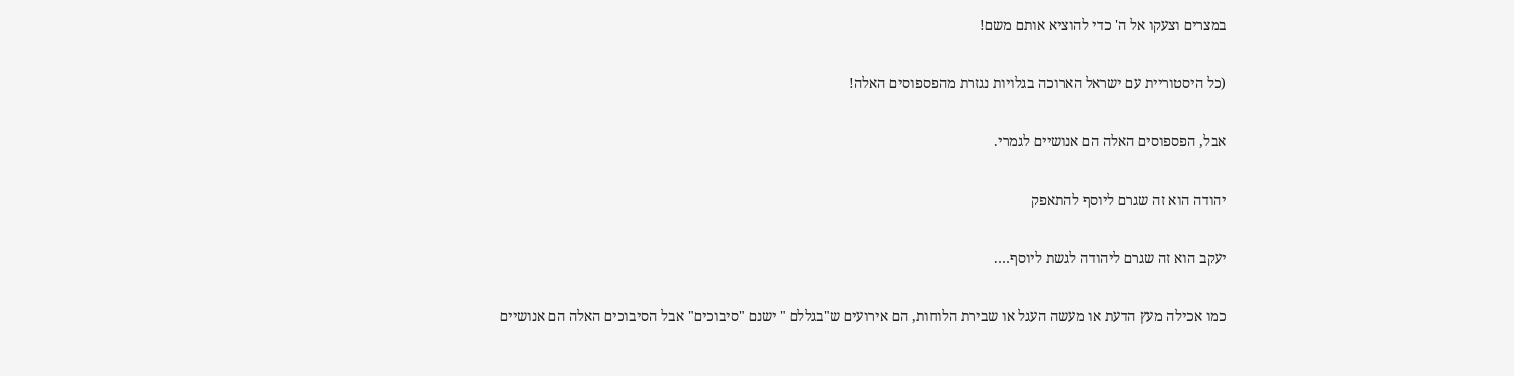במצרים וצעקו אל ה' כדי להוציא אותם משם!

(כל היסטוריית עם ישראל הארוכה בגלויות נגזרת מהפספוסים האלה!

אבל, הפספוסים האלה הם אנושיים לגמרי.

יהודה הוא זה שגרם ליוסף להתאפק

יעקב הוא זה שגרם ליהודה לגשת ליוסף….

כמו אכילה מעץ הדעת או מעשה העגל או שבירת הלוחות, הם אירועים ש"בגללם " ישנם "סיבוכים" אבל הסיבוכים האלה הם אנושיים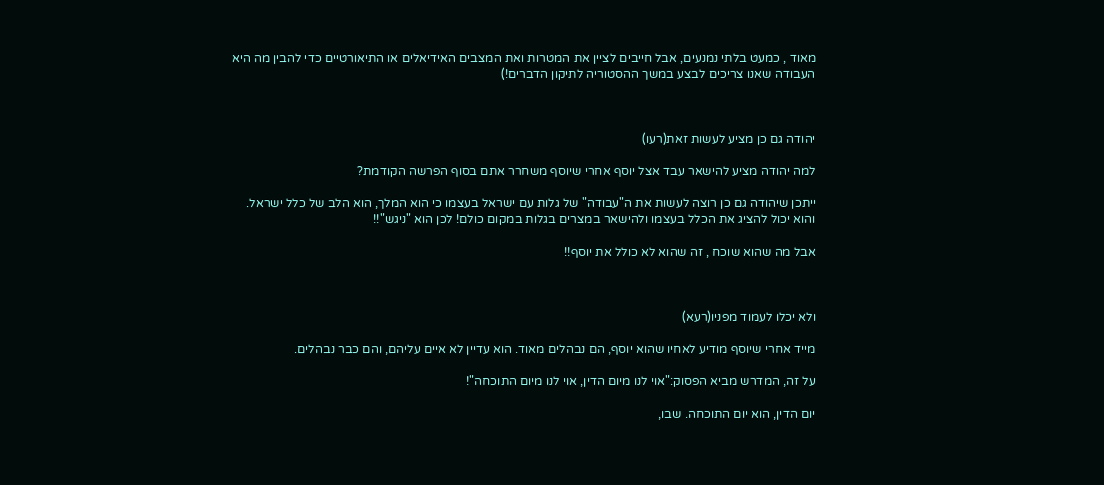מאוד , כמעט בלתי נמנעים, אבל חייבים לציין את המטרות ואת המצבים האידיאלים או התיאורטיים כדי להבין מה היא העבודה שאנו צריכים לבצע במשך ההסטוריה לתיקון הדברים!)



יהודה גם כן מציע לעשות זאת(רעו)

למה יהודה מציע להישאר עבד אצל יוסף אחרי שיוסף משחרר אתם בסוף הפרשה הקודמת?

ייתכן שיהודה גם כן רוצה לעשות את ה"עבודה" של גלות עם ישראל בעצמו כי הוא המלך, הוא הלב של כלל ישראל. והוא יכול להציג את הכלל בעצמו ולהישאר במצרים בגלות במקום כולם! לכן הוא "ניגש"!!

אבל מה שהוא שוכח , זה שהוא לא כולל את יוסף!!



ולא יכלו לעמוד מפניו(רעא)

מייד אחרי שיוסף מודיע לאחיו שהוא יוסף, הם נבהלים מאוד. הוא עדיין לא איים עליהם, והם כבר נבהלים.

על זה, המדרש מביא הפסוק:"אוי לנו מיום הדין, אוי לנו מיום התוכחה"!

יום הדין, הוא יום התוכחה. שבו,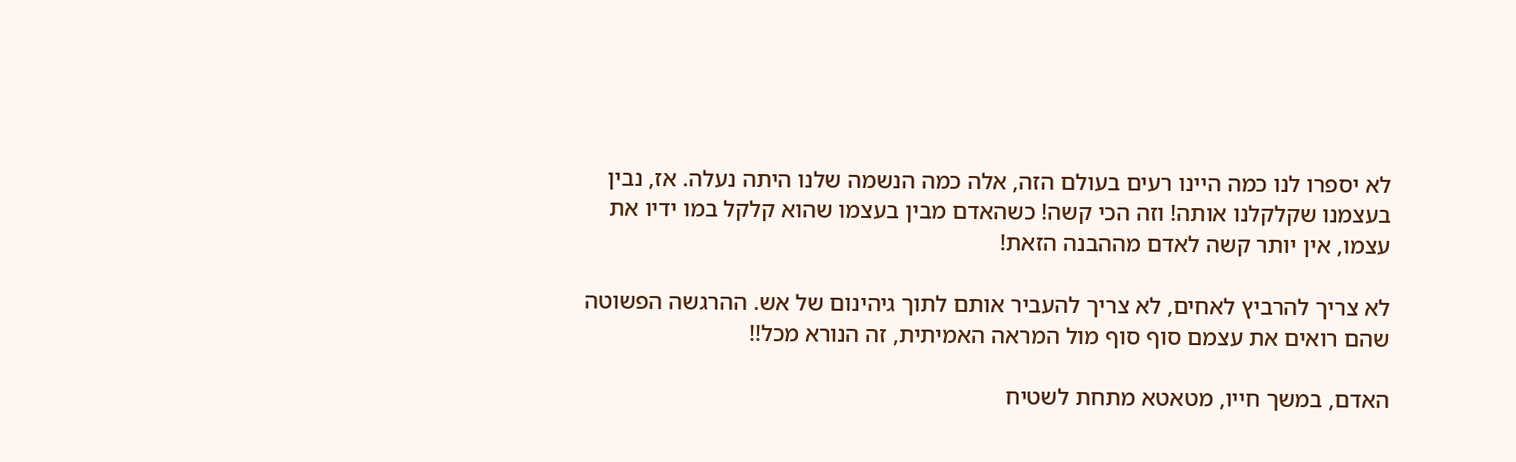לא יספרו לנו כמה היינו רעים בעולם הזה, אלה כמה הנשמה שלנו היתה נעלה. אז, נבין בעצמנו שקלקלנו אותה! וזה הכי קשה! כשהאדם מבין בעצמו שהוא קלקל במו ידיו את עצמו, אין יותר קשה לאדם מההבנה הזאת!

לא צריך להרביץ לאחים, לא צריך להעביר אותם לתוך גיהינום של אש. ההרגשה הפשוטה שהם רואים את עצמם סוף סוף מול המראה האמיתית, זה הנורא מכל!!

האדם, במשך חייו, מטאטא מתחת לשטיח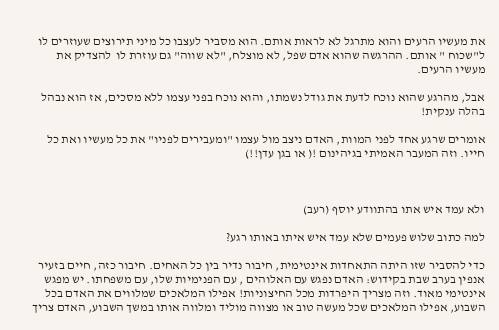את מעשיו הרעים והוא מתרגל לא לראות אותם. הוא מסביר לעצבו כל מיני תירוצים שעוזרים לו ל"שכוח " אותם. ההרגשה שהוא אדם שפל, לא מוצלח, "לא שווה" גם עוזרת לו  להצדיק את מעשיו הרעים.

אבל, מהרגע שהוא נוכח לדעת את גודל נשמתו, והוא נוכח בפני עצמו ללא מסכים, אז הוא נבהל בהלה ענקית!

אומרים שרגע אחד לפני המוות, האדם ניצב מול עצמו "ומעבירים לפניו" את כל מעשיו ואת כל חייו. וזה המעבר האמיתי בגיהינום !( או בגן עדן!!)



ולא עמד איש אתו בהתוודע יוסף (רעב)

למה כתוב שלוש פעמים שלא עמד איש איתו באותו רגע?

כדי להסביר שזו היתה התאחדות אינטימית, חיבור נדיר בין כל האחים. חיבור כזה, חיים בזעיר אנפין בערב שבת בקידוש: האדם נפגש עם האלוהים , עם הפנימיות שלו, עם משפחתו. יש מפגש אינטימי מאוד. וזה מצריך היפרדות מכל החיצוניות! אפילו המלאכים שמלווים את האדם בכל השבוע, אפילו המלאכים שכל מעשה טוב או מצווה מוליד ומלווה אותו במשך השבוע, האדם צריך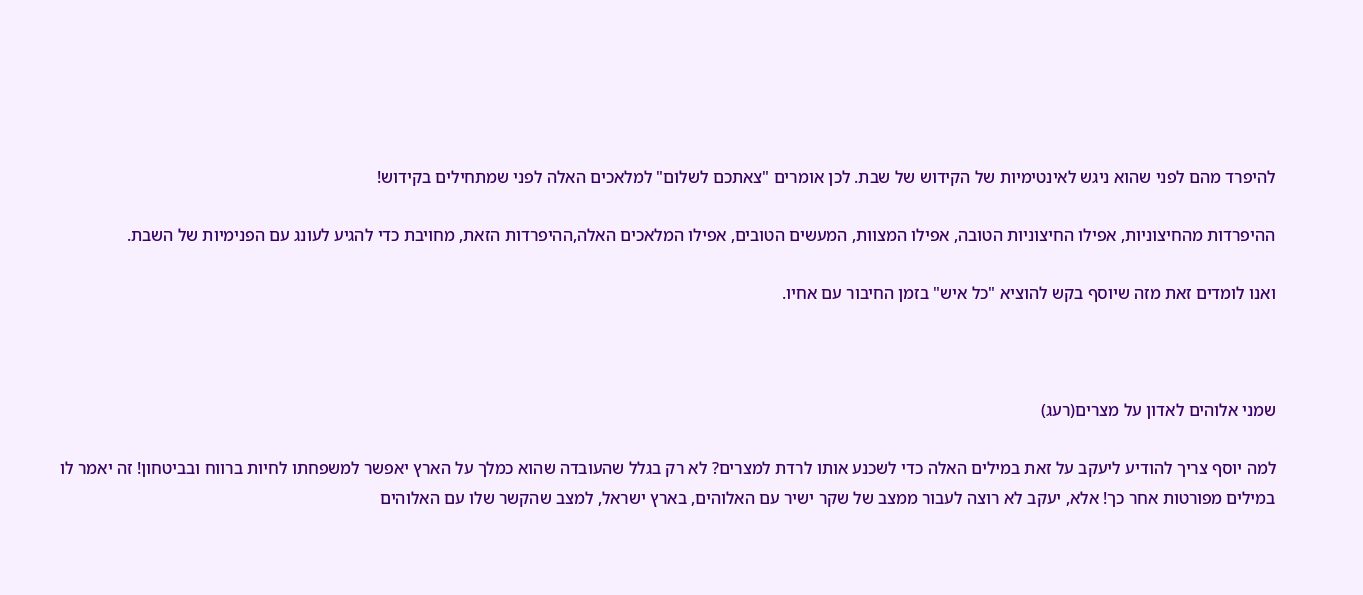להיפרד מהם לפני שהוא ניגש לאינטימיות של הקידוש של שבת. לכן אומרים "צאתכם לשלום" למלאכים האלה לפני שמתחילים בקידוש!

ההיפרדות מהחיצוניות, אפילו החיצוניות הטובה, אפילו המצוות, המעשים הטובים, אפילו המלאכים האלה,ההיפרדות הזאת, מחויבת כדי להגיע לעונג עם הפנימיות של השבת.

ואנו לומדים זאת מזה שיוסף בקש להוציא "כל איש" בזמן החיבור עם אחיו.



שמני אלוהים לאדון על מצרים(רעג)

למה יוסף צריך להודיע ליעקב על זאת במילים האלה כדי לשכנע אותו לרדת למצרים? לא רק בגלל שהעובדה שהוא כמלך על הארץ יאפשר למשפחתו לחיות ברווח ובביטחון! זה יאמר לו במילים מפורטות אחר כך! אלא, יעקב לא רוצה לעבור ממצב של שקר ישיר עם האלוהים, בארץ ישראל, למצב שהקשר שלו עם האלוהים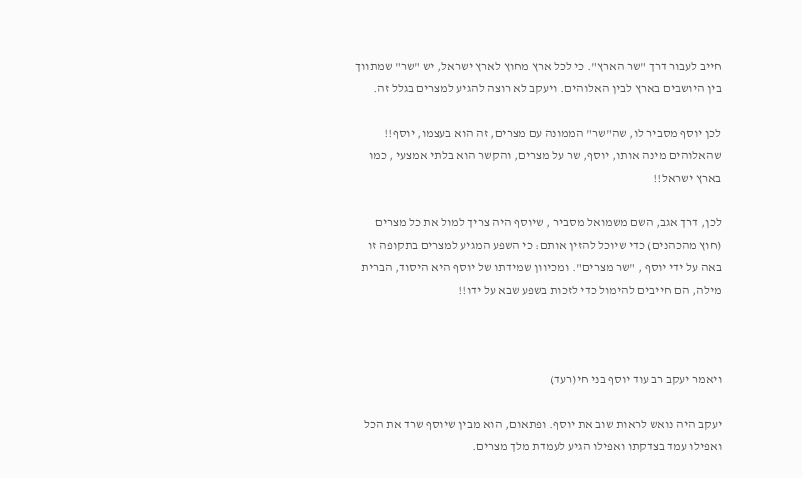חייב לעבור דרך "שר הארץ". כי לכל ארץ מחוץ לארץ ישראל, יש "שר" שמתווך בין היושבים בארץ לבין האלוהים. ויעקב לא רוצה להגיע למצרים בגלל זה.

לכן יוסף מסביר לו, שה"שר" הממונה עם מצרים, זה הוא בעצמו, יוסף!! שהאלוהים מינה אותו, יוסף, שר על מצרים, והקשר הוא בלתי אמצעי , כמו בארץ ישראל!!

לכן, דרך אגב, השם משמואל מסביר , שיוסף היה צריך למול את כל מצרים (חוץ מהכהנים) כדי שיוכל להזין אותם: כי השפע המגיע למצרים בתקופה זו באה על ידי יוסף , "שר מצרים". ומכיוון שמידתו של יוסף היא היסוד, הברית מילה, הם חייבים להימול כדי לזכות בשפע שבא על ידו!!



ויאמר יעקב רב עוד יוסף בני חי(רעד)

יעקב היה נואש לראות שוב את יוסף. ופתאום, הוא מבין שיוסף שרד את הכל ואפילו עמד בצדקתו ואפילו הגיע לעמדת מלך מצרים.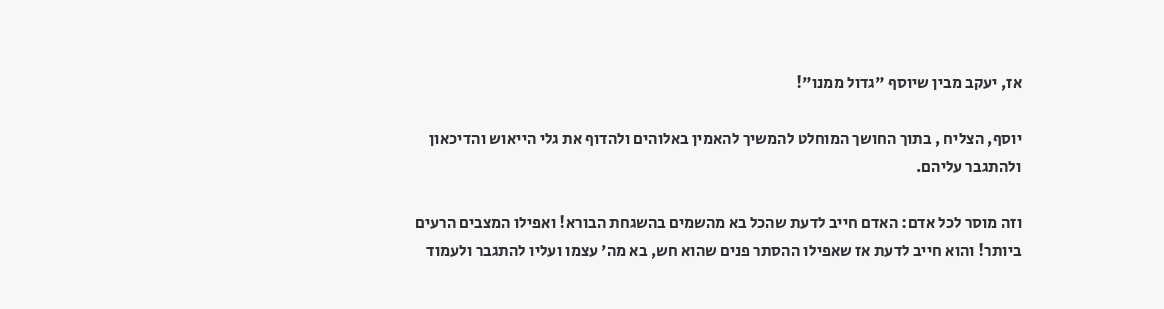אז, יעקב מבין שיוסף "גדול ממנו"!

יוסף, הצליח , בתוך החושך המוחלט להמשיך להאמין באלוהים ולהדוף את גלי הייאוש והדיכאון ולהתגבר עליהם.

וזה מוסר לכל אדם: האדם חייב לדעת שהכל בא מהשמים בהשגחת הבורא! ואפילו המצבים הרעים ביותר! והוא חייב לדעת אז שאפילו ההסתר פנים שהוא חש, בא מה' עצמו ועליו להתגבר ולעמוד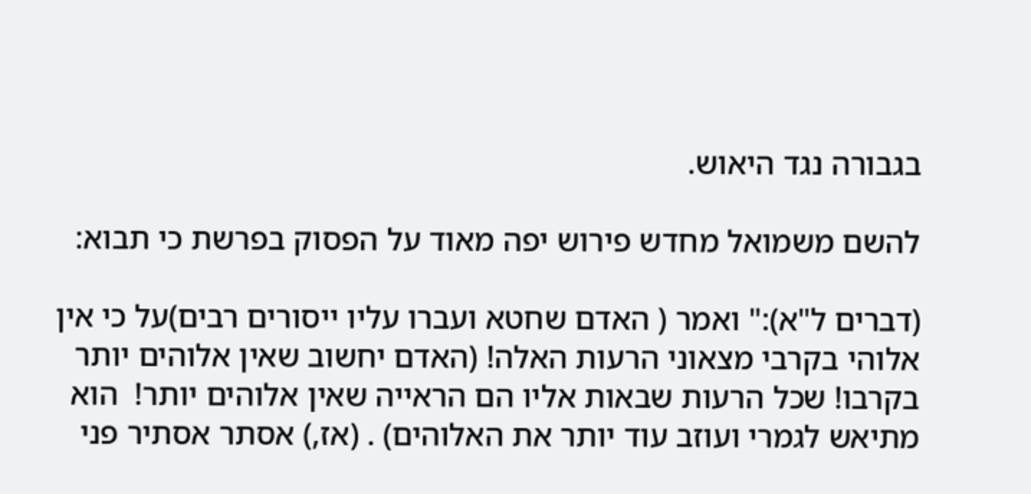בגבורה נגד היאוש.

להשם משמואל מחדש פירוש יפה מאוד על הפסוק בפרשת כי תבוא:

(דברים ל"א):" ואמר ( האדם שחטא ועברו עליו ייסורים רבים)על כי אין אלוהי בקרבי מצאוני הרעות האלה! (האדם יחשוב שאין אלוהים יותר בקרבו! שכל הרעות שבאות אליו הם הראייה שאין אלוהים יותר!  הוא מתיאש לגמרי ועוזב עוד יותר את האלוהים) . (אז,) אסתר אסתיר פני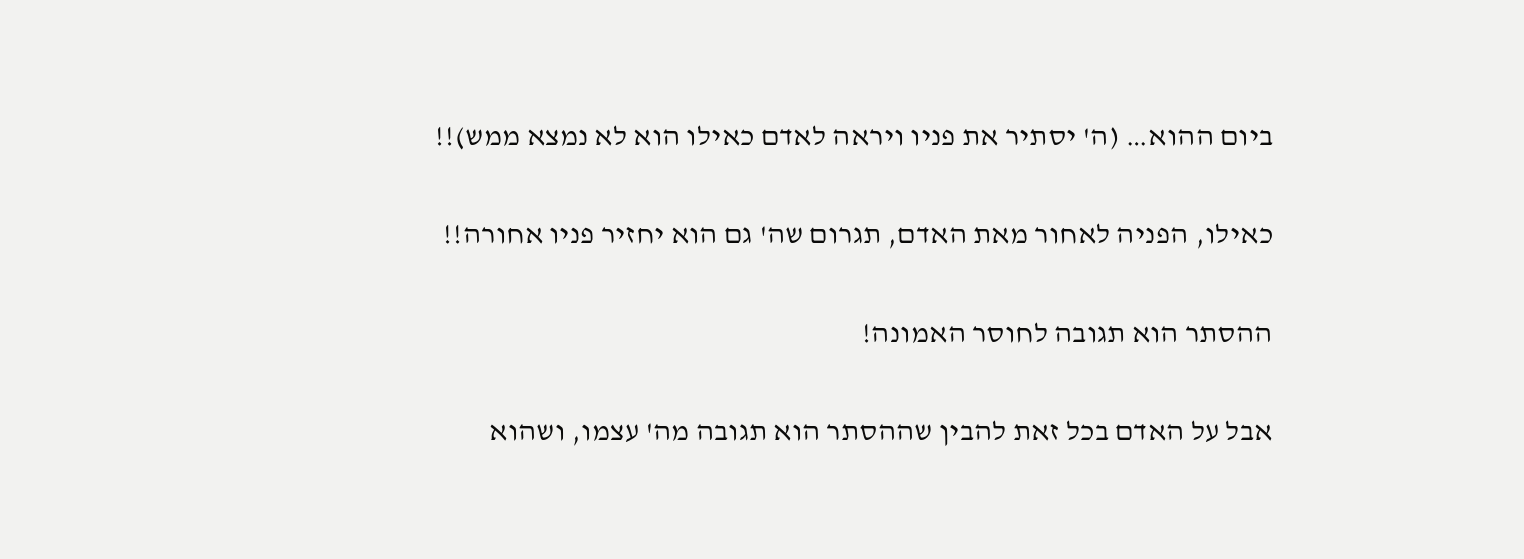ביום ההוא… (ה' יסתיר את פניו ויראה לאדם כאילו הוא לא נמצא ממש)!!

כאילו, הפניה לאחור מאת האדם, תגרום שה' גם הוא יחזיר פניו אחורה!!

ההסתר הוא תגובה לחוסר האמונה!

אבל על האדם בכל זאת להבין שההסתר הוא תגובה מה' עצמו, ושהוא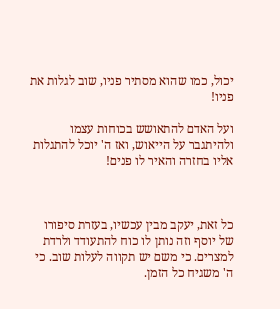יכול, כמו שהוא מסתיר פניו, שוב לגלות את פניו!

ועל האדם להתאושש בכוחות עצמו ולהיתגבר על הייאוש, ואז ה' יוכל להתגלות אליו בחזרה והאיר לו פנים!



כל זאת, יעקב מבין עכשיו, בעזרת סיפורו של יוסף וזה נותן לו כוח להתעודד ולרדת למצרים. כי משם יש תקווה לעלות שוב. כי ה' משגיח כל הזמן.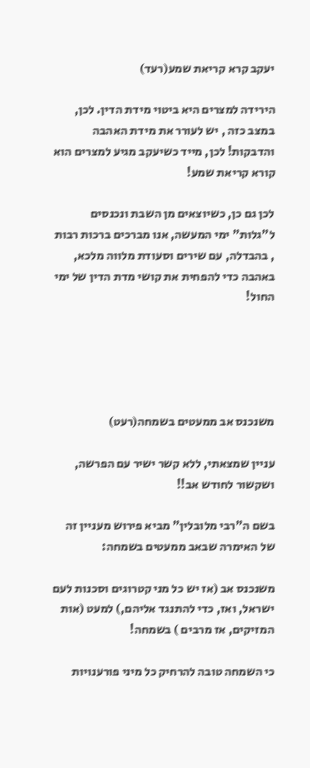יעקב קרא קריאת שמע(רעד)

הירידה למצרים היא ביטוי מידת הדין. לכן, במצב כזה , יש לעורר את מידת האהבה והדבקות! לכן, מייד כשיעקב מגיע למצרים הוא קורא קריאת שמע!

לכן גם כן, כשיוצאים מן השבת ונכנסים ל"גלות" ימי המעשה, אנו מברכים ברכות רבות , בהבדלה, עם שירים וסעודת מלווה מלכא, באהבה כדי להפחית את קושי מדת הדין של ימי החול!





משנכנס אב ממעטים בשמחה(רעט)

עניין שמצאתי, ללא קשר ישיר עם הפרשה, ושקשור לחודש אב!!

בשם ה"רבי מלובלין" מביא פירוש מעניין זה של האימרה שבאב ממעטים בשמחה:

משנכנס אב (אז יש כל מני קטרוגים וסכנות לעם ישראל, ואז, כדי להתנגד אליהם,) למעט (אות המזיקים, אז מרבים ) בשמחה!

כי השמחה טובה להרחיק כל מיני פורענויות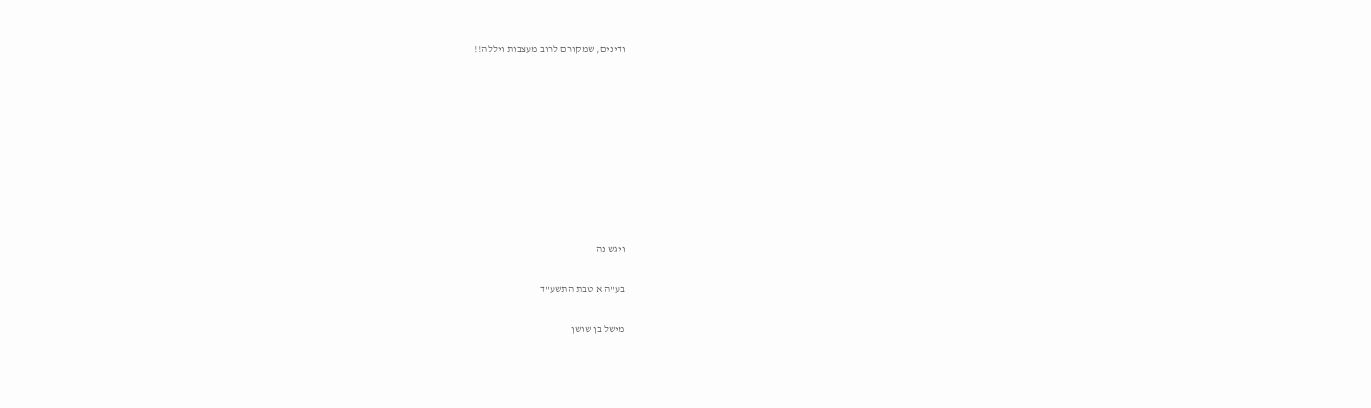ודינים, שמקורם לרוב מעצבות ויללה!!









ויגש נה

בע"ה א טבת התשע"ד

מישל בן שושן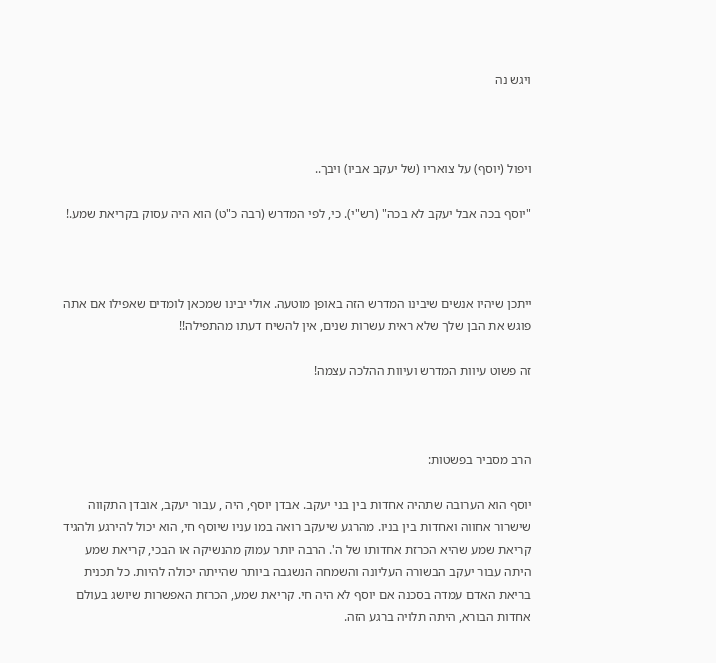ויגש נה



ויפול (יוסף) על צואריו (של יעקב אביו) ויבך..

"יוסף בכה אבל יעקב לא בכה" (רש"י). כי, לפי המדרש (רבה כ"ט) הוא היה עסוק בקריאת שמע.!



ייתכן שיהיו אנשים שיבינו המדרש הזה באופן מוטעה. אולי יבינו שמכאן לומדים שאפילו אם אתה פוגש את הבן שלך שלא ראית עשרות שנים, אין להשיח דעתו מהתפילה!!

זה פשוט עיוות המדרש ועיוות ההלכה עצמה!



הרב מסביר בפשטות:

יוסף הוא הערובה שתהיה אחדות בין בני יעקב. אבדן יוסף, היה , עבור יעקב, אובדן התקווה שישרור אחווה ואחדות בין בניו. מהרגע שיעקב רואה במו עניו שיוסף חי, הוא יכול להירגע ולהגיד קריאת שמע שהיא הכרזת אחדותו של ה'. הרבה יותר עמוק מהנשיקה או הבכי, קריאת שמע היתה עבור יעקב הבשורה העליונה והשמחה הנשגבה ביותר שהייתה יכולה להיות. כל תכנית בריאת האדם עמדה בסכנה אם יוסף לא היה חי. קריאת שמע, הכרזת האפשרות שיושג בעולם אחדות הבורא, היתה תלויה ברגע הזה.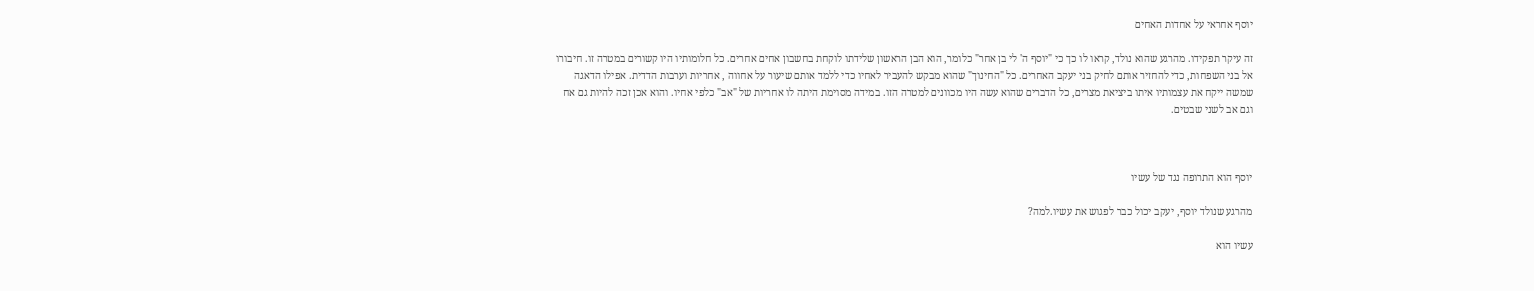יוסף אחראי על אחדות האחים

זה עיקר תפקידו. מהרגע שהוא נולד, קראו לו כך כי "יוסף ה' לי בן אחר" כלומר, הוא הבן הראשון שלידתו לוקחת בחשבון אחים אחרים. כל חלומותיו היו קשורים במטרה זו. חיבורו אל בני השפחות, כדי להחזיר אותם לחיק בני יעקב האחרים. כל "החינוך" שהוא מבקש להעביר לאחיו כדי ללמד אותם שיעור על אחווה , אחריות וערבות הדדית. אפילו הדאגה שמשה ייקח את עצמותיו איתו ביציאת מצרים, כל הדברים שהוא עשה היו מכוונים למטרה הזו. במידה מסוימת היתה לו אחריות של "אב" כלפי אחיו. והוא אכן זכה להיות גם אח וגם אב לשני שבטים.



יוסף הוא התרופה נגד של עשיו

מהרגע שנולד יוסף, יעקב יכול כבר לפגוש את עשיו.למה?

עשיו הוא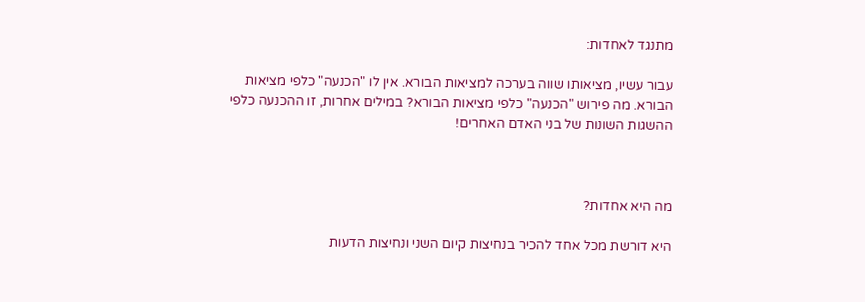מתנגד לאחדות:

עבור עשיו, מציאותו שווה בערכה למציאות הבורא. אין לו "הכנעה" כלפי מציאות הבורא. מה פירוש "הכנעה" כלפי מציאות הבורא? במילים אחרות, זו ההכנעה כלפי ההשגות השונות של בני האדם האחרים!



מה היא אחדות?

היא דורשת מכל אחד להכיר בנחיצות קיום השני ונחיצות הדעות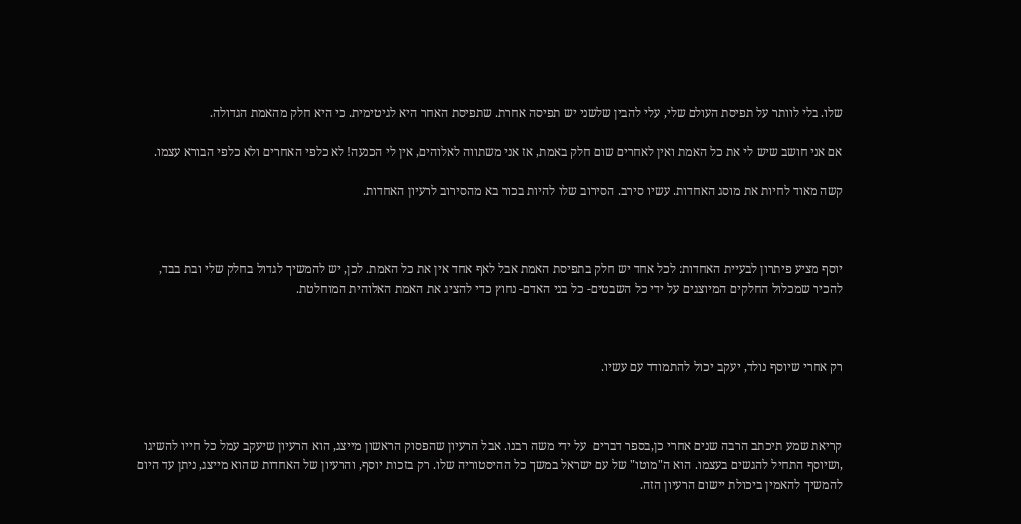שלו. בלי לוותר על תפיסת העולם שלי, עלי להבין שלשני יש תפיסה אחרת. שתפיסת האחר היא לגיטימית. כי היא חלק מהאמת הגדולה.

אם אני חושב שיש לי את כל האמת ואין לאחרים שום חלק באמת, אז אני משתווה לאלוהים, אין לי הכנעה! לא כלפי האחרים ולא כלפי הבורא עצמו.

קשה מאוד לחיות את מוסג האחדות. עשיו סירב. הסירוב שלו להיות בכור בא מהסירוב לרעיון האחדות.



יוסף מציע פיתרון לבעיית האחדות: לכל אחד יש חלק בתפיסת האמת אבל לאף אחד אין את כל האמת. לכן, יש להמשיך לגדול בחלק שלי ובת בבד, להכיר שמכלול החלקים המיוצגים על ידי כל השבטים- כל בני האדם- נחוץ כדי להציג את האמת האלוהית המוחלטת.



רק אחרי שיוסף נולד, יעקב יכול להתמודד עם עשיו.



קריאת שמע תיכתב הרבה שנים אחרי כן,בספר דברים  על ידי משה רבנו. אבל הרעיון שהפסוק הראשון מייצג, הוא הרעיון שיעקב עמל כל חייו להשיגו ,ושיוסף התחיל להגשים בעצמו. הוא ה"מוטו" של עם ישראל במשך כל ההיסטוריה שלו. רק בזכות יוסף, והרעיון של האחדות שהוא מייצג, ניתן עד היום להמשיך להאמין ביכולת יישום הרעיון הזה.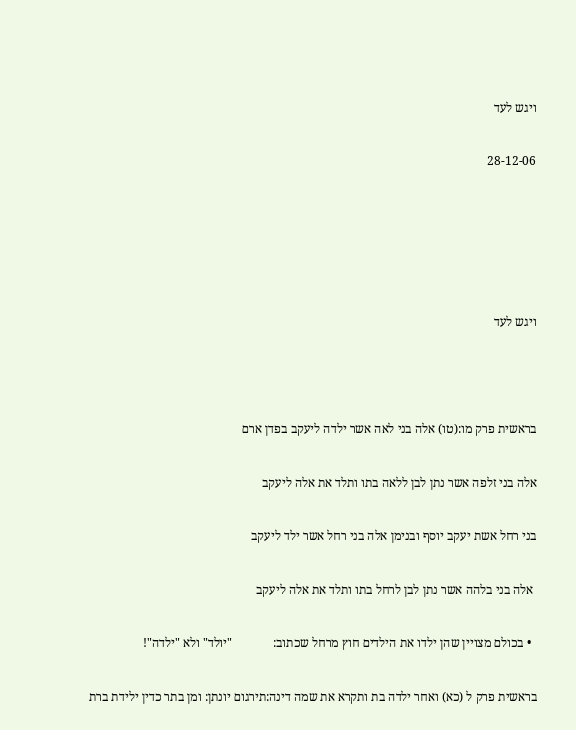ויגש לעד

28-12-06





ויגש לעד



בראשית פרק מו:(טו) אלה בני לאה אשר ילדה ליעקב בפדן ארם

אלה בני זלפה אשר נתן לבן ללאה בתו ותלד את אלה ליעקב

בני רחל אשת יעקב יוסף ובנימן אלה בני רחל אשר ילד ליעקב

 אלה בני בלהה אשר נתן לבן לרחל בתו ותלד את אלה ליעקב

  • בכולם מצויין שהן ילדו את הילדים חוץ מרחל שכתוב:             "יולד" ולא "ילדה"!

בראשית פרק ל (כא) ואחר ילדה בת ותקרא את שמה דינה:תירגום יונתן: ומן בתר כדין ילידת ברת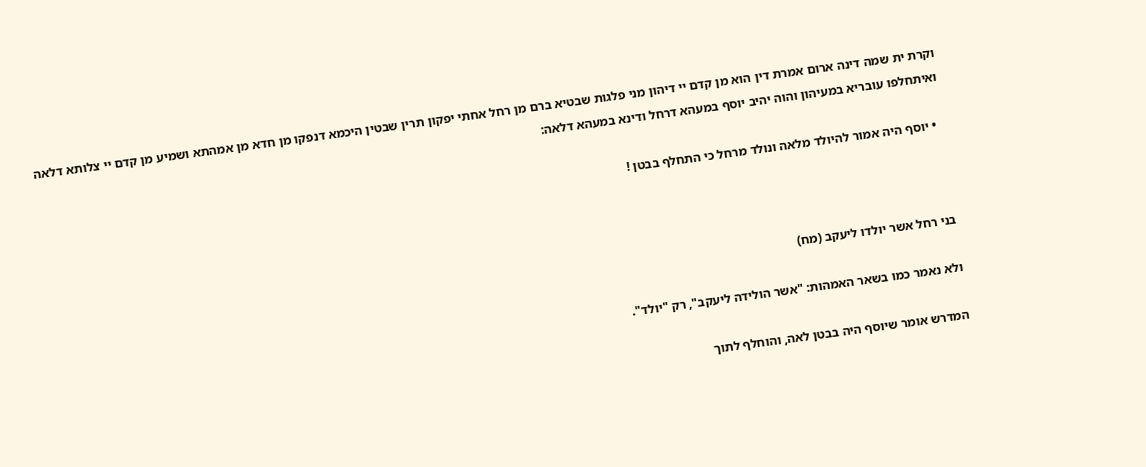וקרת ית שמה דינה ארום אמרת דין הוא מן קדם יי דיהון מני פלגות שבטיא ברם מן רחל אחתי יפקון תרין שבטין היכמא דנפקו מן חדא מן אמהתא ושמיע מן קדם יי צלותא דלאה ואיתחלפו עובריא במעיהון והוה יהיב יוסף במעהא דרחל ודינא במעהא דלאה:

  • יוסף היה אמור להיולד מלאה ונולד מרחל כי התחלף בבטן !



בני רחל אשר יולדו ליעקב (מח)

ולא נאמר כמו בשאר האמהות: "אשר הולידה ליעקב", רק "יולד".

המדרש אומר שיוסף היה בבטן לאה, והוחלף לתוך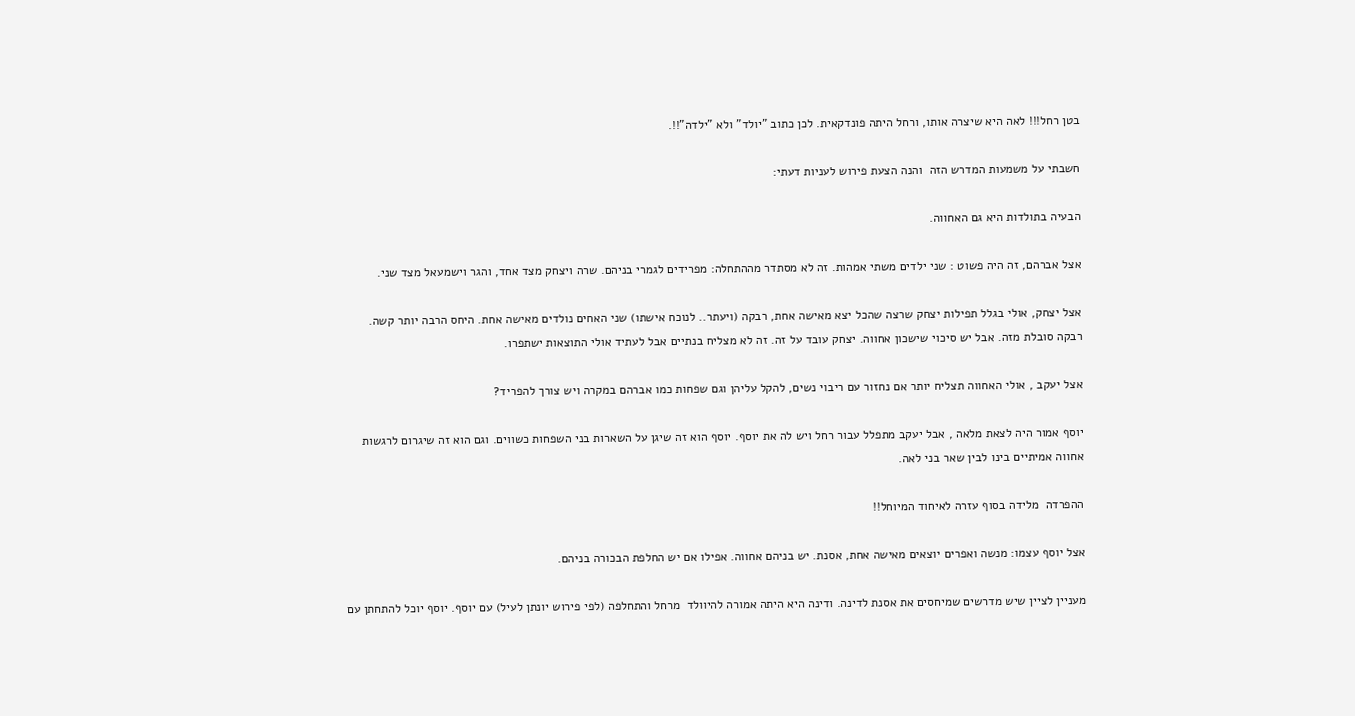בטן רחל!!! לאה היא שיצרה אותו, ורחל היתה פונדקאית. לכן כתוב "יולד" ולא "ילדה"!!.

חשבתי על משמעות המדרש הזה  והנה הצעת פירוש לעניות דעתי:

הבעיה בתולדות היא גם האחווה.

אצל אברהם, זה היה פשוט : שני ילדים משתי אמהות. זה לא מסתדר מההתחלה: מפרידים לגמרי בניהם. שרה ויצחק מצד אחד, והגר וישמעאל מצד שני.

אצל יצחק, אולי בגלל תפילות יצחק שרצה שהכל יצא מאישה אחת, רבקה (ויעתר.. לנוכח אישתו) שני האחים נולדים מאישה אחת. היחס הרבה יותר קשה. רבקה סובלת מזה. אבל יש סיכוי שישכון אחווה. יצחק עובד על זה. זה לא מצליח בנתיים אבל לעתיד אולי התוצאות ישתפרו.

אצל יעקב , אולי האחווה תצליח יותר אם נחזור עם ריבוי נשים, להקל עליהן וגם שפחות כמו אברהם במקרה ויש צורך להפריד?

יוסף אמור היה לצאת מלאה , אבל יעקב מתפלל עבור רחל ויש לה את יוסף. יוסף הוא זה שיגן על השארות בני השפחות כשווים. וגם הוא זה שיגרום לרגשות אחווה אמיתיים בינו לבין שאר בני לאה.

ההפרדה  מלידה בסוף עזרה לאיחוד המיוחל!!

אצל יוסף עצמו: מנשה ואפרים יוצאים מאישה אחת, אסנת. יש בניהם אחווה. אפילו אם יש החלפת הבכורה בניהם.

מעניין לציין שיש מדרשים שמיחסים את אסנת לדינה. ודינה היא היתה אמורה להיוולד  מרחל והתחלפה (לפי פירוש יונתן לעיל) עם יוסף. יוסף יוכל להתחתן עם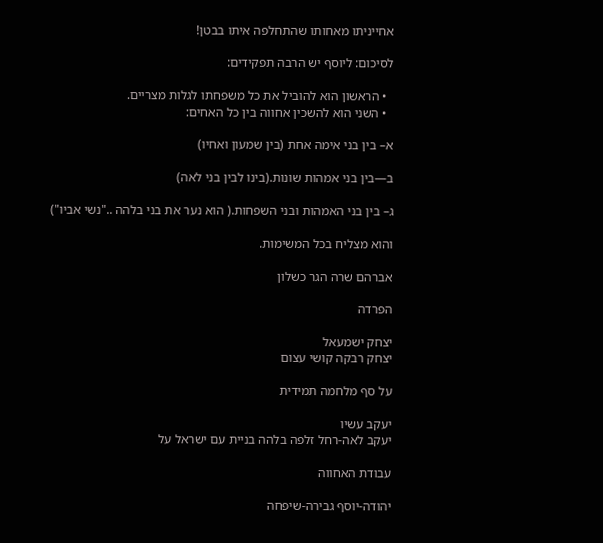אחייניתו מאחותו שהתחלפה איתו בבטן!

לסיכום: ליוסף יש הרבה תפקידים:

  • הראשון הוא להוביל את כל משפחתו לגלות מצריים.
  • השני הוא להשכין אחווה בין כל האחים:

א– בין בני אימה אחת (בין שמעון ואחיו)

ב—בין בני אמהות שונות.(בינו לבין בני לאה)

ג– בין בני האמהות ובני השפחות.( הוא נער את בני בלהה .."נשי אביו")

והוא מצליח בכל המשימות.

אברהם שרה הגר כשלון

הפרדה

יצחק ישמעאל
יצחק רבקה קושי עצום

על סף מלחמה תמידית

יעקב עשיו
יעקב לאה-רחל זלפה בלהה בניית עם ישראל על

עבודת האחווה

יהודה-יוסף גבירה-שיפחה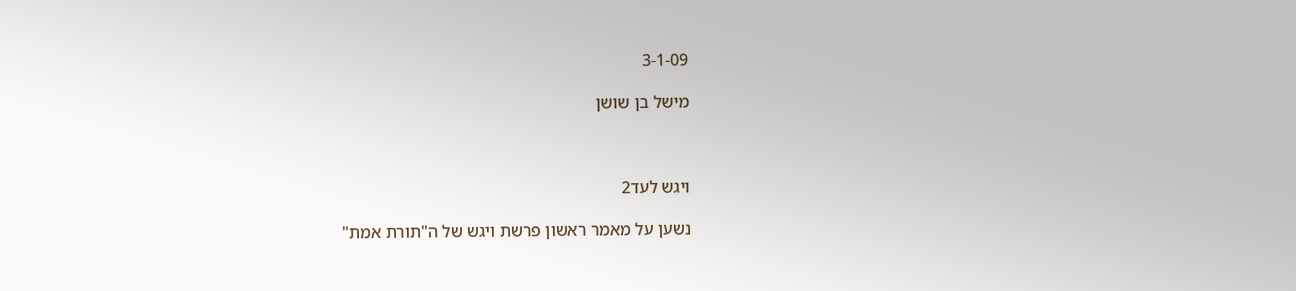3-1-09

מישל בן שושן



ויגש לעד2

נשען על מאמר ראשון פרשת ויגש של ה"תורת אמת"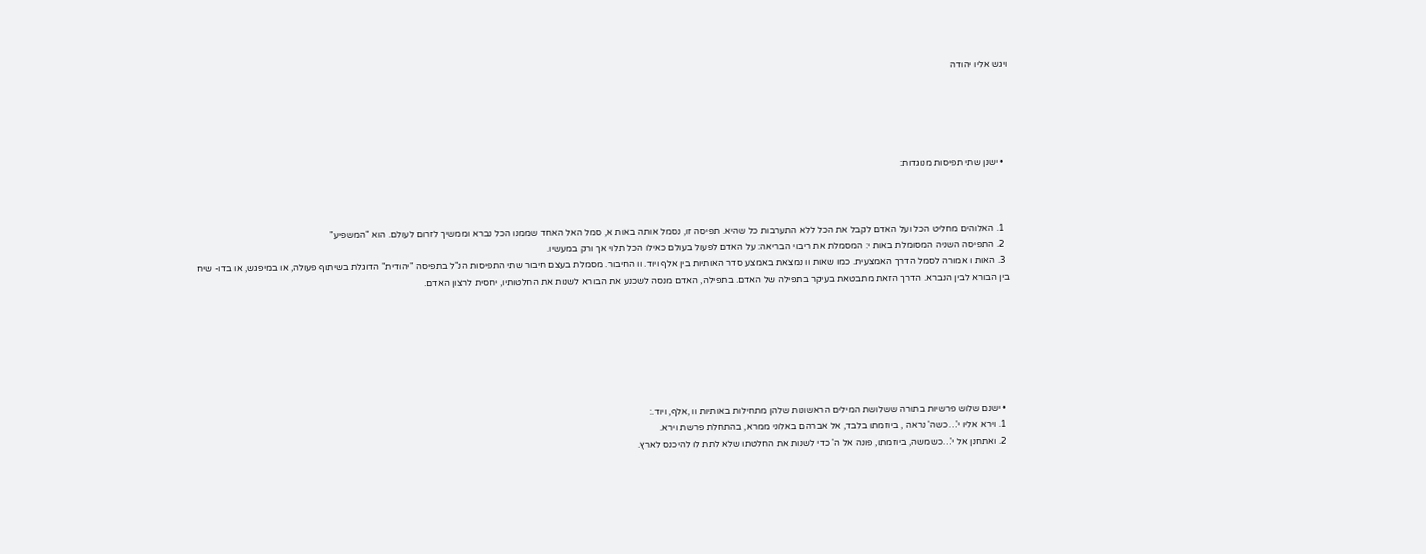ויגש אליו יהודה





  • ישנן שתי תפיסות מנוגדות:



  1. האלוהים מחליט הכל ועל האדם לקבל את הכל ללא התערבות כל שהיא. תפיסה זו, נסמל אותה באות א, סמל האל האחד שממנו הכל נברא וממשיך לזרום לעולם. הוא "המשפיע"
  2. התפיסה השניה המסומלת באות י: המסמלת את ריבוי הבריאה: על האדם לפעול בעולם כאילו הכל תלוי אך ורק במעשיו.
  3. האות ו אמורה לסמל הדרך האמצעית. כמו שאות וו נמצאת באמצע סדר האותיות בין אלף ויוד. וו החיבור. מסמלת בעצם חיבור שתי התפיסות הנ"ל בתפיסה "יהודית" הדוגלת בשיתוף פעולה, או במיפגש, או בדו- שיח בין הבורא לבין הנברא. הדרך הזאת מתבטאת בעיקר בתפילה של האדם. בתפילה, האדם מנסה לשכנע את הבורא לשנות את החלטותיו, יחסית לרצון האדם.







  • ישנם שלוש פרשיות בתורה ששלושת המילים הראשונות שלהן מתחילות באותיות וו ,אלף, ויוד.:
  1. וירא אליו י'…כשה' נראה , ביוזמתו בלבד, אל אברהם באלוני ממרא, בהתחלת פרשת וירא.
  2. ואתחנן אל י'…כשמשה, ביוזמתו, פונה אל ה' כדי לשנות את החלטתו שלא לתת לו להיכנס לארץ.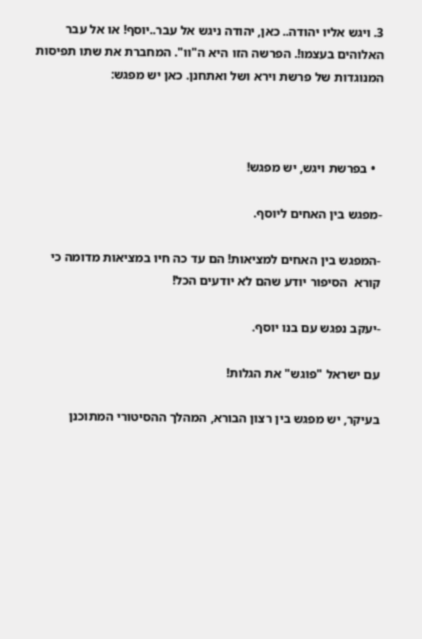3. ויגש אליו יהודה.. כאן, יהודה ניגש אל עבר..יוסף! או אל עבר האלוהים בעצמו!. הפרשה הזו היא ה"וו". המחברת את שתו תפיסות המנוגדות של פרשת וירא ושל ואתחנן. כאן יש מפגש:



  • בפרשת ויגש, יש מפגש!

-מפגש בין האחים ליוסף.

-המפגש בין האחים למציאות! הם עד כה חיו במציאות מדומה כי קורא  הסיפור יודע שהם לא יודעים הכל!

-יעקב נפגש עם בנו יוסף.

עם ישראל "פוגש" את הגלות!

בעיקר, יש מפגש בין רצון הבורא, המהלך ההסיטורי המתוכנן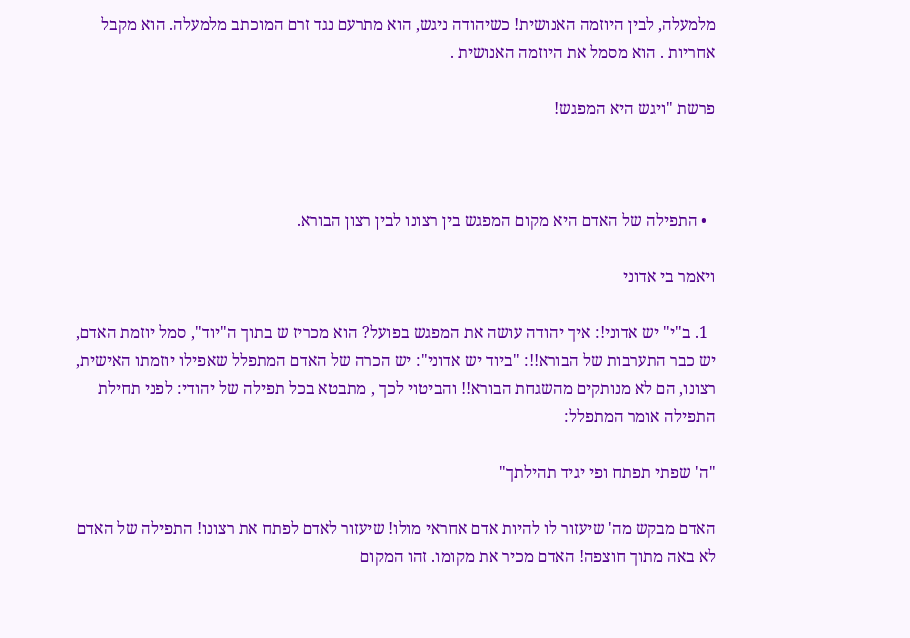מלמעלה, לבין היוזמה האנושית! כשיהודה ניגש, הוא מתרעם נגד זרם המוכתב מלמעלה. הוא מקבל אחריות . הוא מסמל את היוזמה האנושית .

פרשת "ויגש היא המפגש!



  • התפילה של האדם היא מקום המפגש בין רצונו לבין רצון הבורא.

ויאמר בי אדוני

  1. ב"י" יש אדוני!: איך יהודה עושה את המפגש בפועל? הוא מכריז ש בתוך ה"יוד", סמל יוזמת האדם, יש כבר התערבות של הבורא!!: "ביוד יש אדוני": יש הכרה של האדם המתפלל שאפילו יוזמתו האישית, רצונו, הם לא מנותקים מהשגחת הבורא!! והביטוי לכך , מתבטא בכל תפילה של יהודי: לפני תחילת התפילה אומר המתפלל:

"ה' שפתי תפתח ופי יגיד תהילתך"

האדם מבקש מה' שיעזור לו להיות אדם אחראי מולו! שיעזור לאדם לפתח את רצונו! התפילה של האדם לא באה מתוך חוצפה! האדם מכיר את מקומו. זהו המקום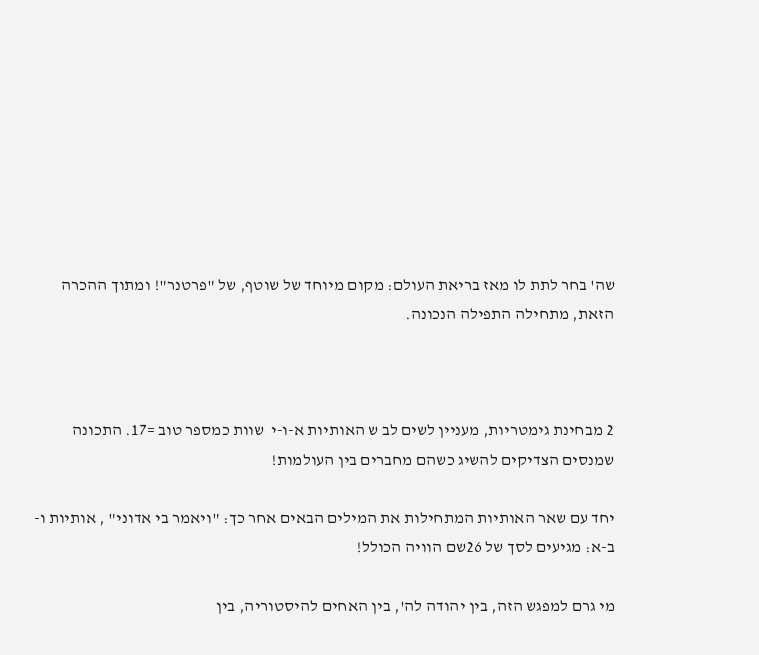שה' בחר לתת לו מאז בריאת העולם: מקום מיוחד של שוטף, של "פרטנר"! ומתוך ההכרה הזאת, מתחילה התפילה הנכונה.



2 מבחינת גימטריות, מעניין לשים לב ש האותיות א-ו-י  שוות כמספר טוב =17. התכונה שמנסים הצדיקים להשיג כשהם מחברים בין העולמות!

יחד עם שאר האותיות המתחילות את המילים הבאים אחר כך: "ויאמר בי אדוני" , אותיות ו-ב-א: מגיעים לסך של 26שם הוויה הכולל!

מי גרם למפגש הזה, בין יהודה לה', בין האחים להיסטוריה, בין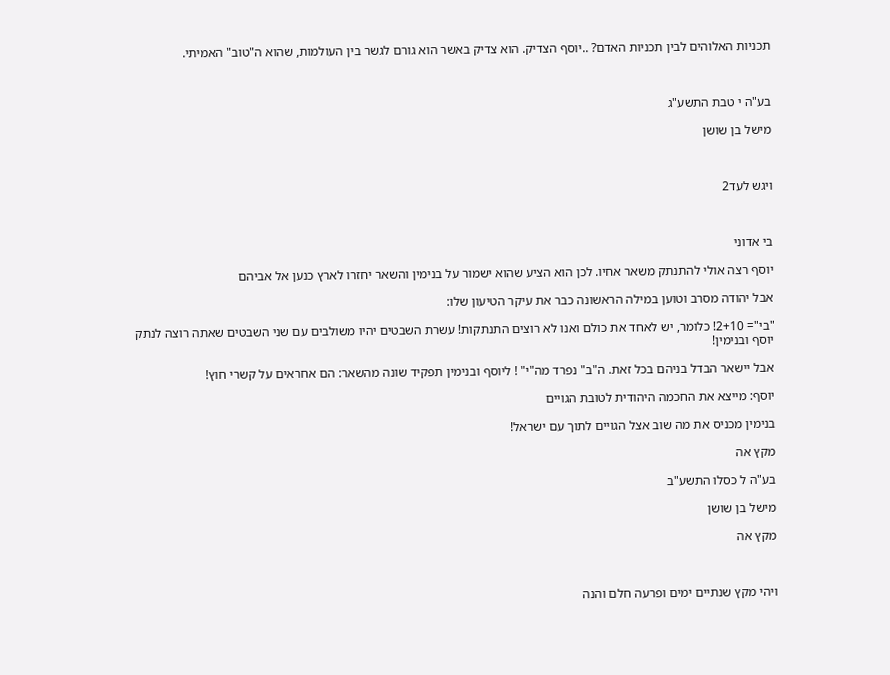תכניות האלוהים לבין תכניות האדם? ..יוסף הצדיק. הוא צדיק באשר הוא גורם לגשר בין העולמות, שהוא ה"טוב" האמיתי.



בע"ה י טבת התשע"ג

מישל בן שושן



ויגש לעד2



בי אדוני

יוסף רצה אולי להתנתק משאר אחיו. לכן הוא הציע שהוא ישמור על בנימין והשאר יחזרו לארץ כנען אל אביהם

אבל יהודה מסרב וטוען במילה הראשונה כבר את עיקר הטיעון שלו:

"בי"= 2+10! כלומר, יש לאחד את כולם ואנו לא רוצים התנתקות! עשרת השבטים יהיו משולבים עם שני השבטים שאתה רוצה לנתק יוסף ובנימין!

אבל יישאר הבדל בניהם בכל זאת. ה"ב" נפרד מה"י" ! ליוסף ובנימין תפקיד שונה מהשאר: הם אחראים על קשרי חוץ!

יוסף: מייצא את החכמה היהודית לטובת הגויים

בנימין מכניס את מה שוב אצל הגויים לתוך עם ישראל!

מקץ אה

בע"ה ל כסלו התשע"ב

מישל בן שושן

מקץ אה



ויהי מקץ שנתיים ימים ופרעה חלם והנה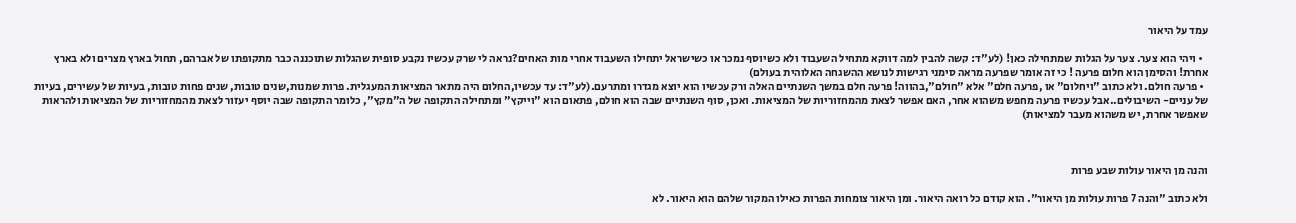עמד על היאור

  • ויהי הוא צער. צער על הגלות שמתחילה כאן! (לע"ד: קשה להבין למה דווקא מתחיל השעבוד ולא כשיוסף נמכר או כשישראל יתחילו השעבוד אחרי מות האחים?נראה לי שרק עכשיו נקבע סופית שהגלות שתוכננה כבר מתקופתו של אברהם, תחול בארץ מצרים ולא בארץ אחרת! והסימן הוא חלום פרעה ! כי זה אומר שפרעה מראה סימני רגישות לנושא ההשגחה האלוהית בעולם)
  • פרעה חולם. ולא כתוב "ויחלום" או ,פרעה חלם" אלא "חולם",בהווה! פרעה חלם במשך השנתיים האלה ורק עכשיו הוא יוצא מגדרו ומתרעם.(לע"ד: עד עכשיו,החלום היה מתאר המציאות המעגלית. פרות שמנות,שנים טובות, שנים פחות טובות, בעיות של עשירים, בעיות של עניים- השיבולים..אבל עכשיו פרעה מחפש משהוא אחר, האם אפשר לצאת מהמחזוריות של המציאות. ואכן, סוף השנתיים שבה הוא חולם, פתאום הוא "וייקץ" ומתחילה התקופה של ה"מקץ", כלומר התקופה שבה יוסף יעזור לצאת מהמחזוריות של המציאות ולהראות שאפשר אחרת, יש משהוא מעבר למציאות)



והנה מן היאור עולות שבע פרות

ולא כתוב "והנה 7 פרות עולות מן היאור". הוא קודם כל רואה היאור. ומן היאור צומחות הפרות כאילו המקור שלהם הוא היאור. לא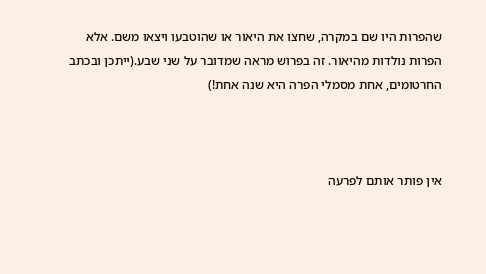שהפרות היו שם במקרה, שחצו את היאור או שהוטבעו ויצאו משם. אלא הפרות נולדות מהיאור. זה בפרוש מראה שמדובר על שני שבע.(ייתכן ובכתב החרטומים, אחת מסמלי הפרה היא שנה אחת!)



אין פותר אותם לפרעה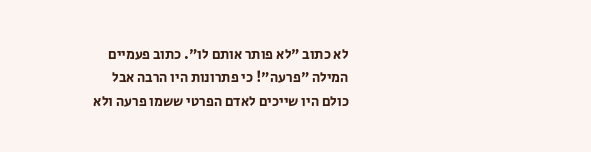לא כתוב "לא פותר אותם לו". כתוב פעמיים המילה "פרעה"! כי פתרונות היו הרבה אבל כולם היו שייכים לאדם הפרטי ששמו פרעה ולא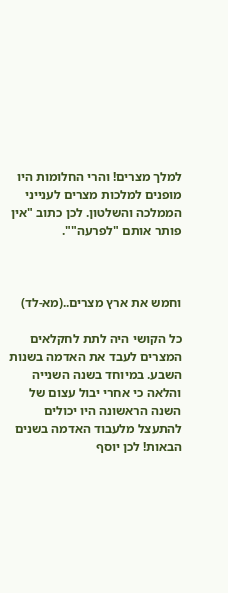למלך מצרים! והרי החלומות היו מופנים למלכות מצרים לענייני הממלכה והשלטון. לכן כתוב "אין פותר אותם "לפרעה"".



וחמש את ארץ מצרים..(מא-לד)

כל הקושי היה לתת לחקלאים המצרים לעבד את האדמה בשנות השבע. במיוחד בשנה השנייה והלאה כי אחרי יבול עצום של השנה הראשונה היו יכולים להתעצל מלעבוד האדמה בשנים הבאות! לכן יוסף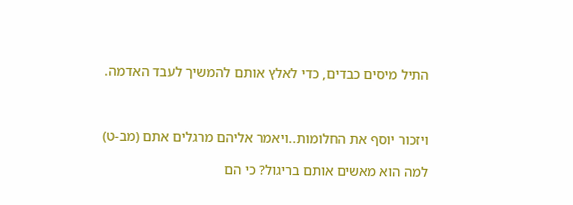התיל מיסים כבדים, כדי לאלץ אותם להמשיך לעבד האדמה.



ויזכור יוסף את החלומות..ויאמר אליהם מרגלים אתם (מב-ט)

למה הוא מאשים אותם בריגול? כי הם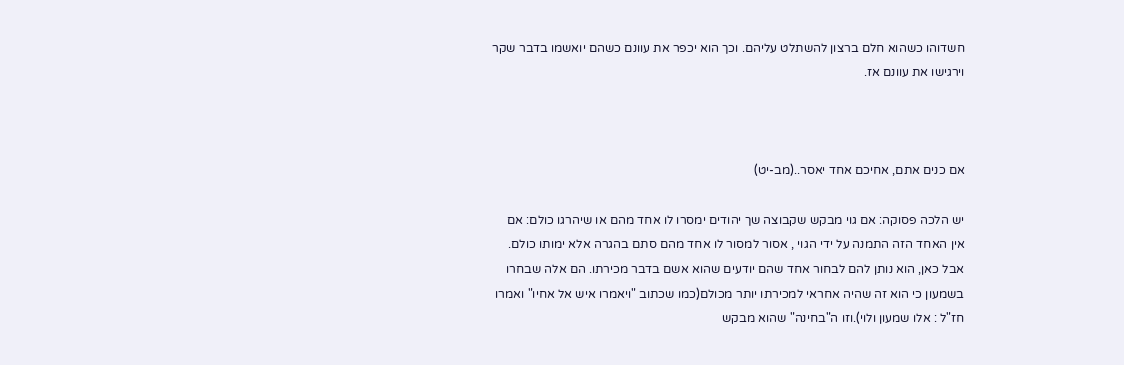חשדוהו כשהוא חלם ברצון להשתלט עליהם. וכך הוא יכפר את עוונם כשהם יואשמו בדבר שקר וירגישו את עוונם אז.



אם כנים אתם, אחיכם אחד יאסר..(מב-יט)

יש הלכה פסוקה: אם גוי מבקש שקבוצה שך יהודים ימסרו לו אחד מהם או שיהרגו כולם: אם אין האחד הזה התמנה על ידי הגוי , אסור למסור לו אחד מהם סתם בהגרה אלא ימותו כולם. אבל כאן, הוא נותן להם לבחור אחד שהם יודעים שהוא אשם בדבר מכירתו. הם אלה שבחרו בשמעון כי הוא זה שהיה אחראי למכירתו יותר מכולם(כמו שכתוב "ויאמרו איש אל אחיו" ואמרו חז"ל : אלו שמעון ולוי).וזו ה"בחינה" שהוא מבקש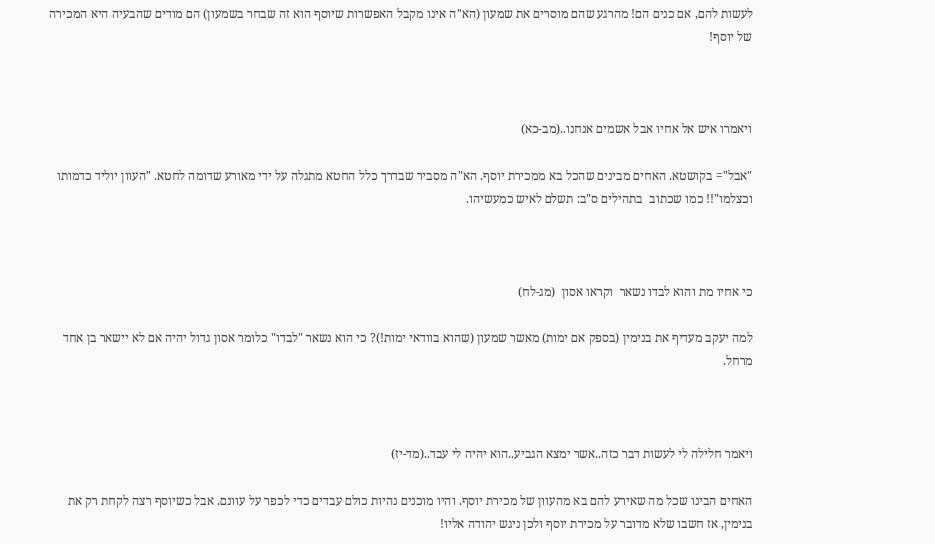לעשות להם, אם כנים הם! מהרגע שהם מוסרים את שמעון (הא"ה אינו מקבל האפשרות שיוסף הוא זה שבחר בשמעון) הם מודים שהבעיה היא המכירה של יוסף!



ויאמרו איש אל אחיו אבל אשמים אנחנו..(מב-כא)

"אבל"= בקושטא. האחים מבינים שהכל בא ממכירת יוסף. הא"ה מסביר שבדרך כלל החטא מתגלה על ידי מאורע שדומה לחטא. "העוון יוליד כדמותו וכצלמו"!! כמו שכתוב  בתהילים ס"ב: תשלם לאיש כמעשיהו.



כי אחיו מת והוא לבדו נשאר  וקראו אסון  (מג-לח)

למה יעקב מעדיף את בנימין (בספק אם ימות) מאשר שמעון (שהוא בוודאי ימות!)? כי הוא נשאר "לבדו" כלומר אסון גדול יהיה אם לא יישאר בן אחד מרחל.



ויאמר חלילה לי לעשות דבר כזה..אשר ימצא הגביע..הוא יהיה לי עבד..(מד-יז)

האחים הבינו שכל מה שאירע להם בא מהעוון של מכירת יוסף. והיו מוכנים נהיות כולם עבדים כדי לכפר על עוונם. אבל כשיוסף רצה לקחת רק את בנימין, אז חשבו שלא מדובר על מכירת יוסף ולכן ניגש יהודה אליו!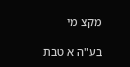מקצ מי

בע"ה א טבת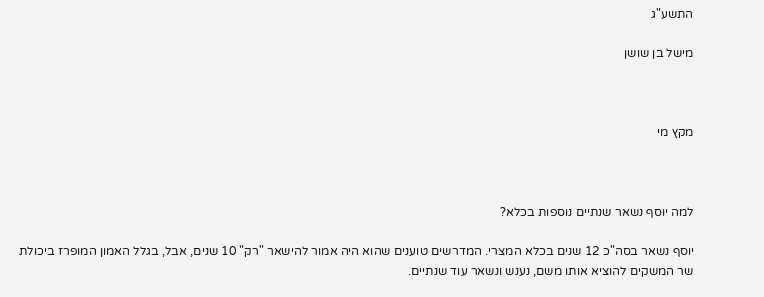התשע"ג

מישל בן שושן



מקץ מי



למה יוסף נשאר שנתיים נוספות בכלא?

יוסף נשאר בסה"כ 12 שנים בכלא המצרי. המדרשים טוענים שהוא היה אמור להישאר "רק" 10 שנים, אבל, בגלל האמון המופרז ביכולת שר המשקים להוציא אותו משם, נענש ונשאר עוד שנתיים.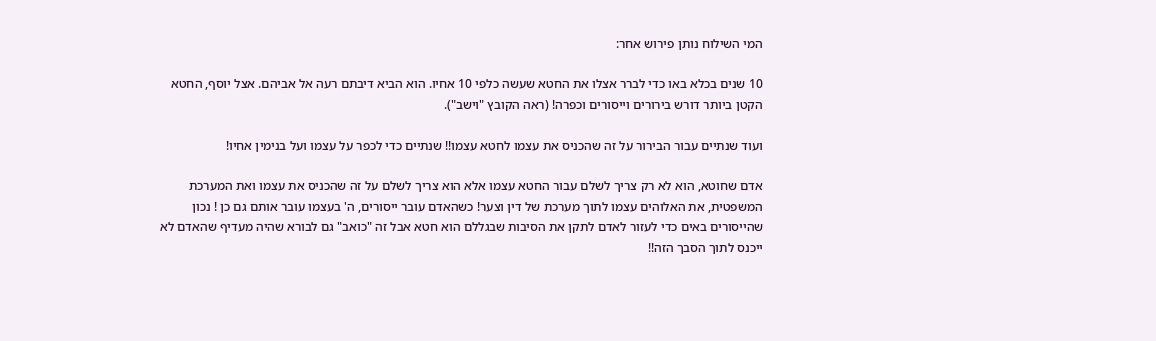המי השילוח נותן פירוש אחר:

10 שנים בכלא באו כדי לברר אצלו את החטא שעשה כלפי 10 אחיו. הוא הביא דיבתם רעה אל אביהם. אצל יוסף, החטא הקטן ביותר דורש בירורים וייסורים וכפרה! (ראה הקובץ "וישב").

ועוד שנתיים עבור הבירור על זה שהכניס את עצמו לחטא עצמו!! שנתיים כדי לכפר על עצמו ועל בנימין אחיו!

אדם שחוטא, הוא לא רק צריך לשלם עבור החטא עצמו אלא הוא צריך לשלם על זה שהכניס את עצמו ואת המערכת המשפטית, את האלוהים עצמו לתוך מערכת של דין וצער! כשהאדם עובר ייסורים, ה' בעצמו עובר אותם גם כן ! נכון שהייסורים באים כדי לעזור לאדם לתקן את הסיבות שבגללם הוא חטא אבל זה "כואב" גם לבורא שהיה מעדיף שהאדם לא ייכנס לתוך הסבך הזה!!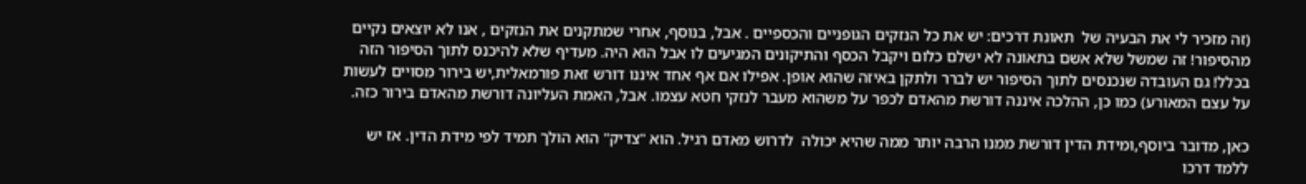(זה מזכיר לי את הבעיה של  תאונת דרכים: יש את כל הנזקים הגופניים והכספיים . אבל, בנוסף, אחרי שמתקנים את הנזקים , אנו לא יוצאים נקיים מהסיפור! זה שמשל שלא אשם בתאונה לא ישלם כלום ויקבל הכסף והתיקונים המגיעים לו אבל הוא היה. מעדיף שלא להיכנס לתוך הסיפור הזה בכלל! גם העובדה שנכנסים לתוך הסיפור יש לברר ולתקן באיזה שהוא אופן. אפילו אם אף אחד איננו דורש זאת פורמאלית,יש בירור מסויים לעשות על עצם המאורע) כמו כן, ההלכה איננה דורשת מהאדם לכפר על משהוא מעבר לנזקי חטא עצמו. אבל, האמת העליונה דורשת מהאדם בירור כזה.

כאן, מדובר ביוסף,ומידת הדין דורשת ממנו הרבה יותר ממה שהיא יכולה  לדרוש מאדם רגיל. הוא "צדיק" הוא הולך תמיד לפי מידת הדין. אז יש ללמד דרכו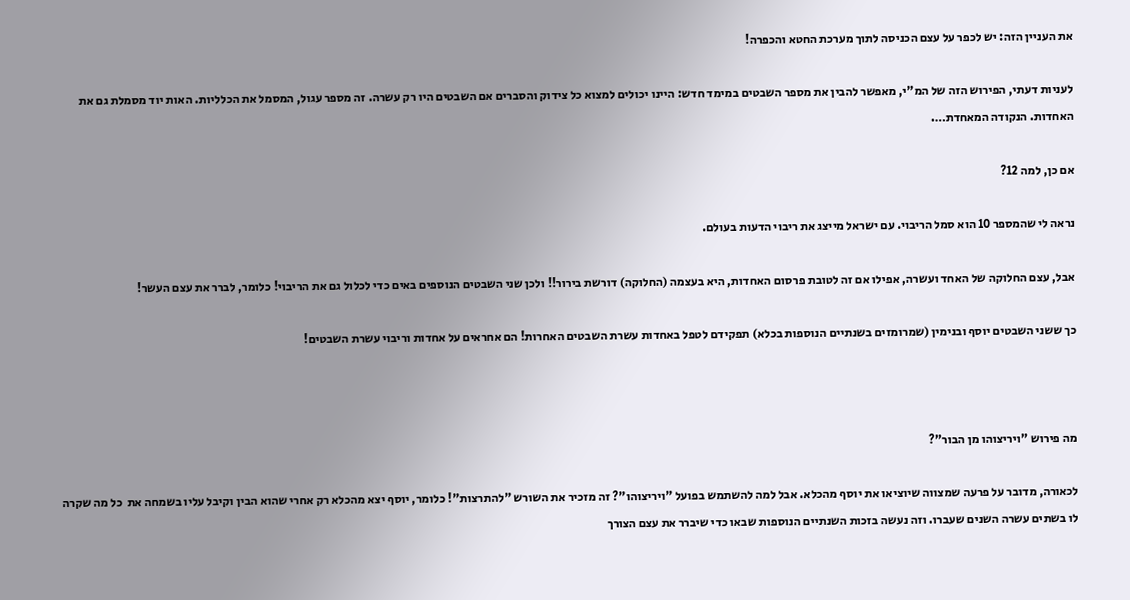את העניין הזה: יש לכפר על עצם הכניסה לתוך מערכת החטא והכפרה!

לעניות דעתי, הפירוש הזה של המ"י, מאפשר להבין את מספר השבטים במימד חדש: היינו יכולים למצוא כל צידוק והסברים אם השבטים היו רק עשרה. זה מספר עגול, המסמל את הכלליות. האות יוד מסמלת גם את האחדות. הנקודה המאחדת….

אם כן, למה 12?

נראה לי שהמספר 10 הוא סמל הריבוי. עם ישראל מייצג את ריבוי הדעות בעולם.

אבל, עצם החלוקה של האחד ועשרה, אפילו אם זה לטובת פרסום האחדות, היא בעצמה (החלוקה) דורשת בירור!! ולכן שני השבטים הנוספים באים כדי לכלול גם את הריבוי! כלומר, לברר את עצם העשר!

כך ששני השבטים יוסף ובנימין (שמרומזים בשנתיים הנוספות בכלא) תפקידם לטפל באחדות עשרת השבטים האחרות! הם אחראים על אחדות וריבוי עשרת השבטים!



מה פירוש "ויריצוהו מן הבור"?

לכאורה, מדובר על פרעה שמצווה שיוציאו את יוסף מהכלא. אבל למה להשתמש בפועל "ויריצוהו"? זה מזכיר את השורש "להתרצות"! כלומר, יוסף יצא מהכלא רק אחרי שהוא הבין וקיבל עליו בשמחה את  כל מה שקרה לו בשתים עשרה השנים שעברו. וזה נעשה בזכות השנתיים הנוספות שבאו כדי שיברר את עצם הצורך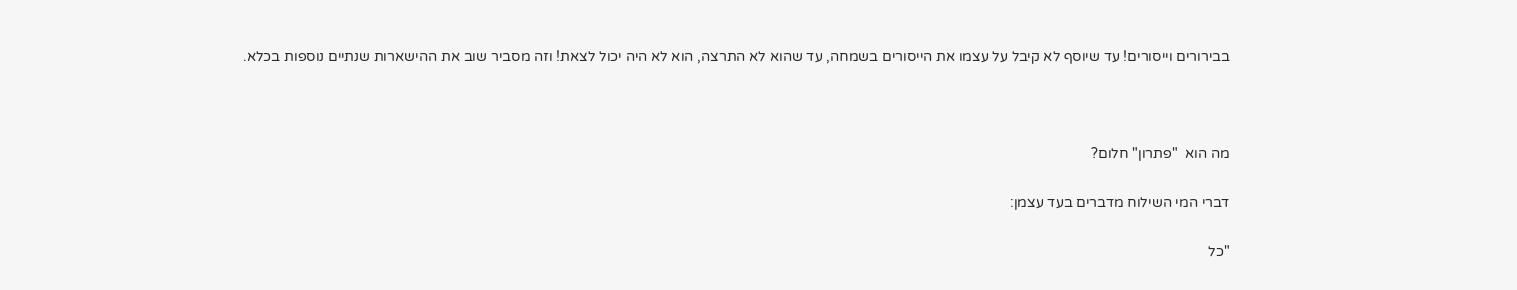בבירורים וייסורים! עד שיוסף לא קיבל על עצמו את הייסורים בשמחה, עד שהוא לא התרצה, הוא לא היה יכול לצאת! וזה מסביר שוב את ההישארות שנתיים נוספות בכלא.



מה הוא  "פתרון" חלום?

דברי המי השילוח מדברים בעד עצמן:

"כל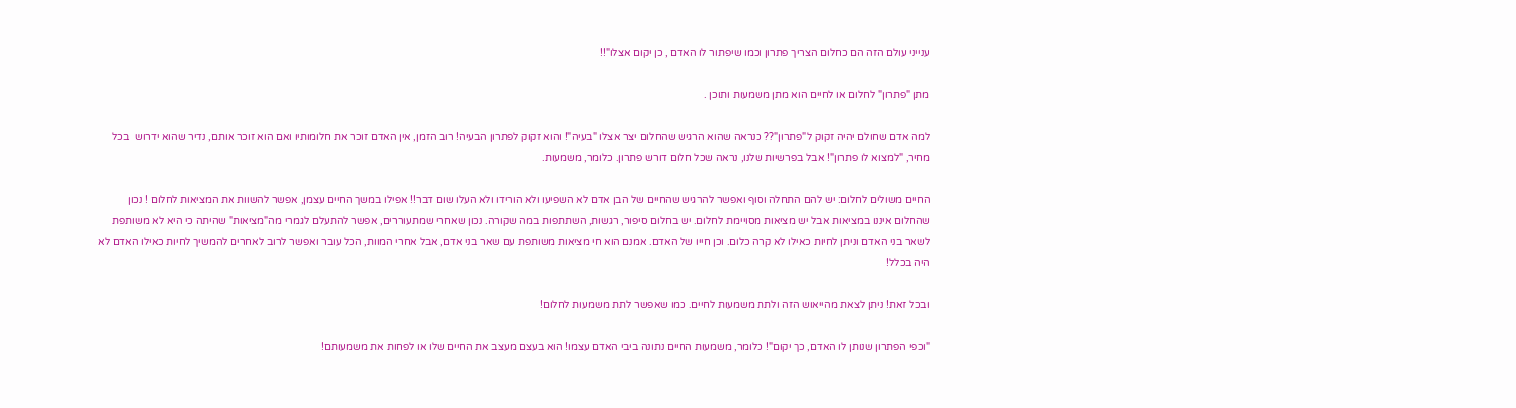ענייני עולם הזה הם כחלום הצריך פתרון וכמו שיפתור לו האדם , כן יקום אצלו"!!

מתן "פתרון" לחלום או לחיים הוא מתן משמעות ותוכן .

למה אדם שחולם יהיה זקוק ל"פתרון"?? כנראה שהוא הרגיש שהחלום יצר אצלו "בעיה"! והוא זקוק לפתרון הבעיה! רוב הזמן, אין האדם זוכר את חלומותיו ואם הוא זוכר אותם, נדיר שהוא ידרוש  בכל מחיר, "למצוא לו פתרון"! אבל בפרשיות שלנו, נראה שכל חלום דורש פתרון. כלומר, משמעות.

החיים משולים לחלום: יש להם התחלה וסוף ואפשר להרגיש שהחיים של הבן אדם לא השפיעו ולא הורידו ולא העלו שום דבר!! אפילו במשך החיים עצמן, אפשר להשוות את המציאות לחלום ! נכון שהחלום איננו במציאות אבל יש מציאות מסויימת לחלום. יש בחלום סיפור, רגשות, השתתפות במה שקורה. נכון שאחרי שמתעוררים, אפשר להתעלם לגמרי מה"מציאות" שהיתה כי היא לא משותפת לשאר בני האדם וניתן לחיות כאילו לא קרה כלום. וכן חייו של האדם. אמנם הוא חי מציאות משותפת עם שאר בני אדם, אבל אחרי המוות, הכל עובר ואפשר לרוב לאחרים להמשיך לחיות כאילו האדם לא היה בכלל!

ובכל זאת! ניתן לצאת מהייאוש הזה ולתת משמעות לחיים. כמו שאפשר לתת משמעות לחלום!

"וכפי הפתרון שנותן לו האדם, כך יקום"! כלומר, משמעות החיים נתונה ביבי האדם עצמו! הוא בעצם מעצב את החיים שלו או לפחות את משמעותם!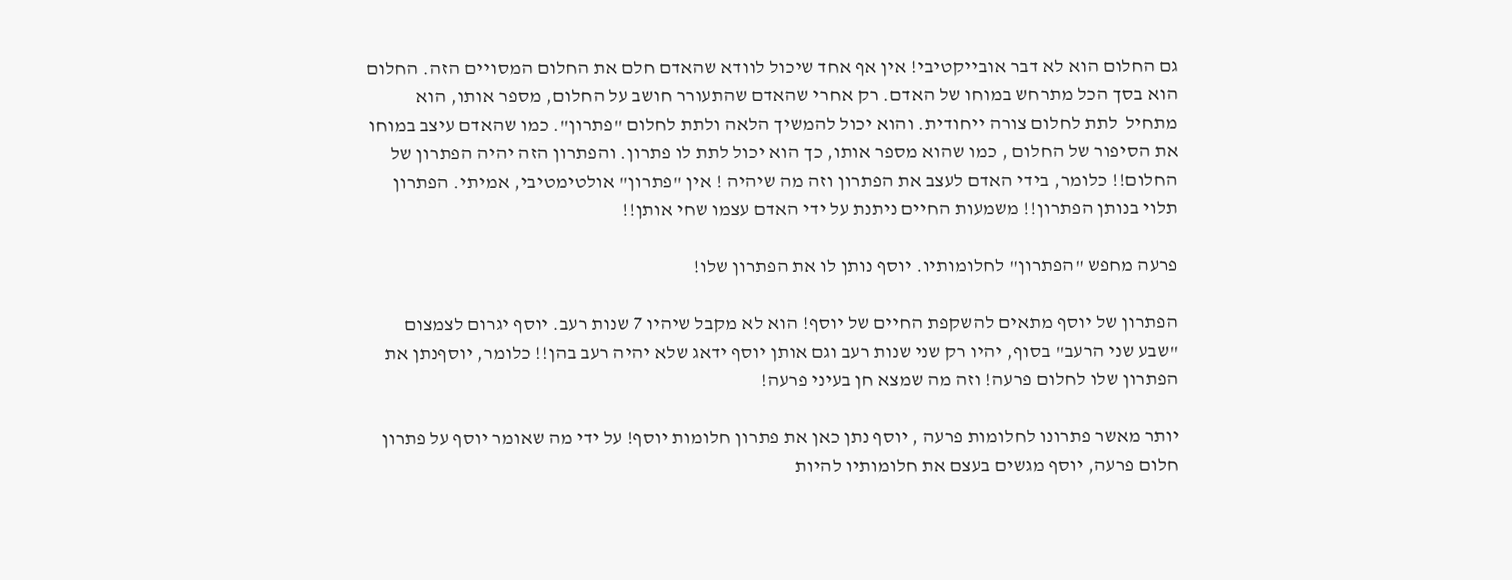גם החלום הוא לא דבר אובייקטיבי! אין אף אחד שיכול לוודא שהאדם חלם את החלום המסויים הזה. החלום הוא בסך הכל מתרחש במוחו של האדם. רק אחרי שהאדם שהתעורר חושב על החלום, מספר אותו, הוא מתחיל  לתת לחלום צורה ייחודית. והוא יכול להמשיך הלאה ולתת לחלום "פתרון". כמו שהאדם עיצב במוחו את הסיפור של החלום , כמו שהוא מספר אותו, כך הוא יכול לתת לו פתרון. והפתרון הזה יהיה הפתרון של החלום!! כלומר, בידי האדם לעצב את הפתרון וזה מה שיהיה ! אין "פתרון" אולטימטיבי, אמיתי. הפתרון תלוי בנותן הפתרון!! משמעות החיים ניתנת על ידי האדם עצמו שחי אותן!!

פרעה מחפש "הפתרון" לחלומותיו. יוסף נותן לו את הפתרון שלו!

הפתרון של יוסף מתאים להשקפת החיים של יוסף! הוא לא מקבל שיהיו 7 שנות רעב. יוסף יגרום לצמצום "שבע שני הרעב" בסוף, יהיו רק שני שנות רעב וגם אותן יוסף ידאג שלא יהיה רעב בהן!! כלומר, יוסףנתן את הפתרון שלו לחלום פרעה! וזה מה שמצא חן בעיני פרעה!

יותר מאשר פתרונו לחלומות פרעה , יוסף נתן כאן את פתרון חלומות יוסף! על ידי מה שאומר יוסף על פתרון חלום פרעה, יוסף מגשים בעצם את חלומותיו להיות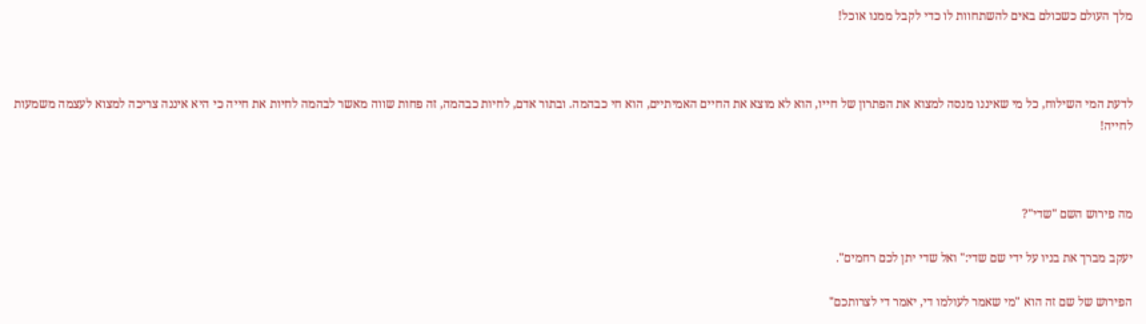מלך העולם כשכולם באים להשתחוות לו כדי לקבל ממנו אוכל!



לדעת המי השילוח, כל מי שאיננו מנסה למצוא את הפתרון של חייו, הוא לא מוצא את החיים האמיתיים, הוא חי כבהמה. ובתור אדם, לחיות כבהמה, זה פחות שווה מאשר לבהמה לחיות את חייה כי היא איננה צריכה למצוא לעצמה משמעות לחייה!



מה פירוש השם "שדי"?

יעקב מברך את בניו על ידי שם שדי:" ואל שדי יתן לכם רחמים".

הפירוש של שם זה הוא "מי שאמר לעולמו די, יאמר די לצרותכם"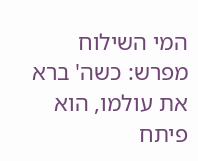המי השילוח מפרש: כשה' ברא את עולמו, הוא פיתח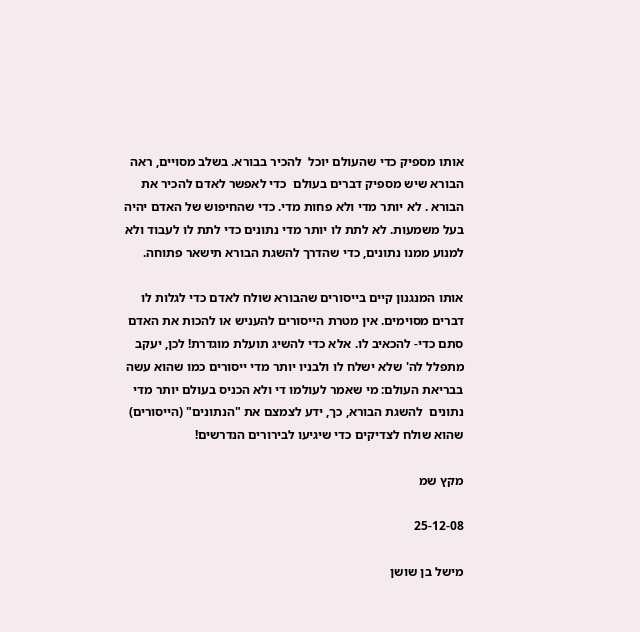אותו מספיק כדי שהעולם יוכל  להכיר בבורא. בשלב מסויים, ראה הבורא שיש מספיק דברים בעולם  כדי לאפשר לאדם להכיר את הבורא . לא יותר מדי ולא פחות מדי. כדי שהחיפוש של האדם יהיה בעל משמעות. לא לתת לו יותר מדי נתונים כדי לתת לו לעבוד ולא למנוע ממנו נתונים, כדי שהדרך להשגת הבורא תישאר פתוחה.

אותו המנגנון קיים בייסורים שהבורא שולח לאדם כדי לגלות לו דברים מסוימים. אין מטרת הייסורים להעניש או להכות את האדם סתם כדי- להכאיב לו. אלא כדי להשיג תועלת מוגדרת! לכן, יעקב מתפלל לה' שלא ישלח לו ולבניו יותר מדי ייסורים כמו שהוא עשה בבריאת העולם: מי שאמר לעולמו די ולא הכניס בעולם יותר מדי נתונים  להשגת הבורא, כך, ידע לצמצם את "הנתונים" (הייסורים) שהוא שולח לצדיקים כדי שיגיעו לבירורים הנדרשים!

מקץ שמ

25-12-08

מישל בן שושן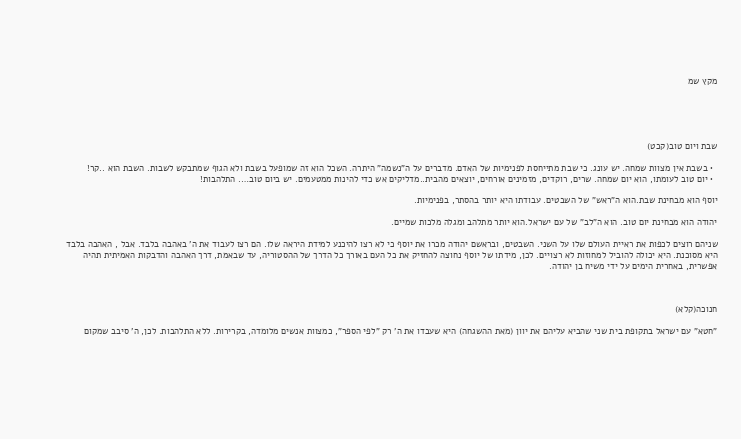מקץ שמ





שבת ויום טוב(קכט)

  • בשבת אין מצוות שמחה. יש עונג. כי שבת מתייחסת לפנימיות של האדם. מדברים על ה"נשמה" היתרה. השכל הוא זה שמופעל בשבת ולא הגוף שמתבקש לשבות. השבת הוא ..קר!
  • יום טוב לעומתו, הוא יום שמחה. שרים, רוקדים, מזמינים אורחים, יוצאים מהבית..מדליקים אש כדי להינות ממטעמים. יש ביום טוב…. התלהבות!

יוסף הוא מבחינת שבת.הוא ה"ראש" של השבטים. עבודתו היא יותר בהסתר, בפנימיות.

יהודה הוא מבחינת יום טוב. הוא ה"לב" של עם ישראל.הוא יותר מתלהב ומגלה מלכות שמיים.

שניהם רוצים לכפות את ראיית העולם שלו על השני. השבטים, ובראשם יהודה מכרו את יוסף כי לא רצו להיכנע למידת היראה שלו. הם רצו לעבוד את ה' באהבה בלבד. אבל , האהבה בלבד היא מסוכנת. היא יכולה להוביל למחוזות לא רצויים. לכן, מידתו של יוסף נחוצה להחזיק את כל העם באורך כל הדרך של ההסטוריה, עד שבאמת, דרך האהבה והדבקות האמיתית תהיה אפשרית, באחרית הימים על ידי משיח בן יהודה.



חנוכה(קלא)

"חטא" עם ישראל בתקופת בית שני שהביא עליהם את יוון (מאת ההשגחה) היא שעבדו את ה' רק "לפי הספר", כמצוות אנשים מלומדה, בקרירות. ללא התלהבות. לכן, ה' סיבב שמקום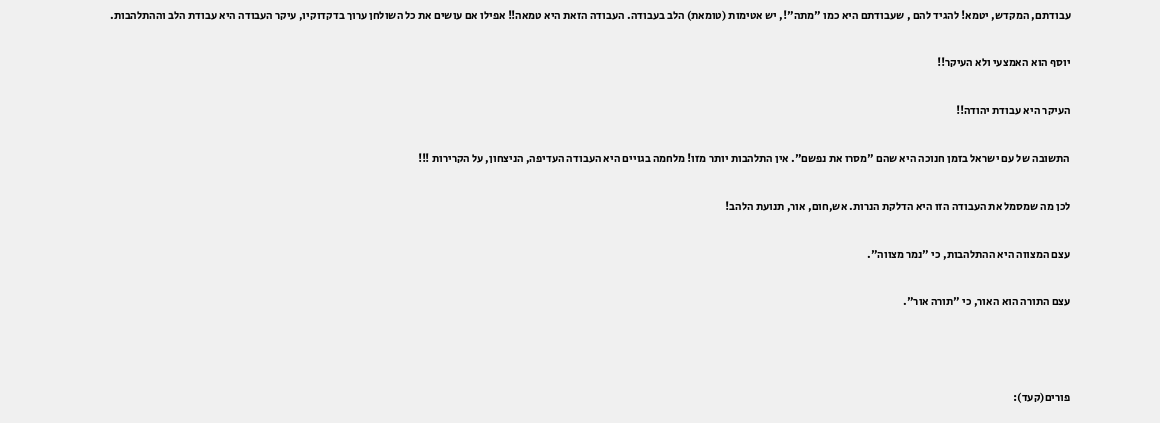עבודתם, המקדש, יטמא! להגיד להם , שעבודתם היא כמו "מתה"!, יש אטימות (טומאת) הלב בעבודה. העבודה הזאת היא טמאה!! אפילו אם עושים את כל השולחן ערוך בדקדוקיו, עיקר העבודה היא עבודת הלב וההתלהבות.

יוסף הוא האמצעי ולא העיקר!!

העיקר היא עבודת יהודה!!

התשובה של עם ישראל בזמן חנוכה היא שהם "מסרו את נפשם". אין התלהבות יותר מזו! מלחמה בגויים היא העבודה העדיפה, הניצחון, על הקרירות !!!

לכן מה שמסמל את העבודה הזו היא הדלקת הנרות. אש,חום, אור, תנועת הלהב!

עצם המצווה היא ההתלהבות, כי "נמר מצווה".

עצם התורה הוא האור, כי "תורה אור".



פורים(קעד):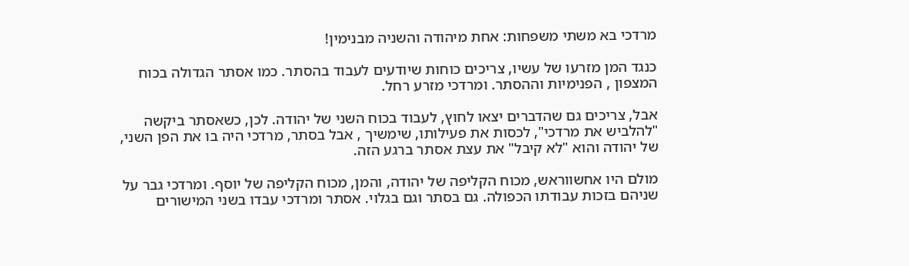מרדכי בא משתי משפחות: אחת מיהודה והשניה מבנימין!

כנגד המן מזרעו של עשיו, צריכים כוחות שיודעים לעבוד בהסתר. כמו אסתר הגדולה בכוח המצפון , הפנימיות וההסתר. ומרדכי מזרע רחל.

אבל, צריכים גם שהדברים יצאו לחוץ, לעבוד בכוח השני של יהודה. לכן, כשאסתר ביקשה "להלביש את מרדכי", לכסות את פעילותו, שימשיך , אבל בסתר, מרדכי היה בו את הפן השני, של יהודה והוא "לא קיבל" את עצת אסתר ברגע הזה.

מולם היו אחשווראש, מכוח הקליפה של יהודה, והמן, מכוח הקליפה של יוסף. ומרדכי גבר על שניהם בזכות עבודתו הכפולה. גם בסתר וגם בגלוי. אסתר ומרדכי עבדו בשני המישורים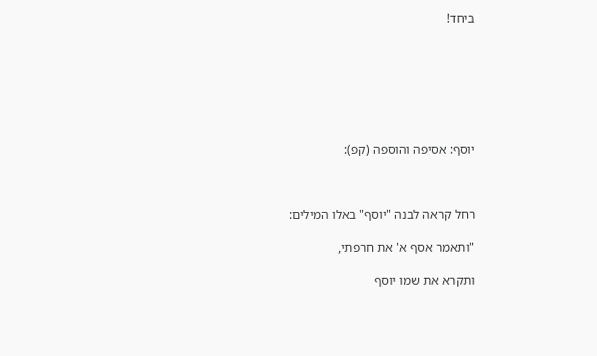ביחד!







יוסף: אסיפה והוספה (קפ):



רחל קראה לבנה "יוסף" באלו המילים:

"ותאמר אסף א' את חרפתי,

ותקרא את שמו יוסף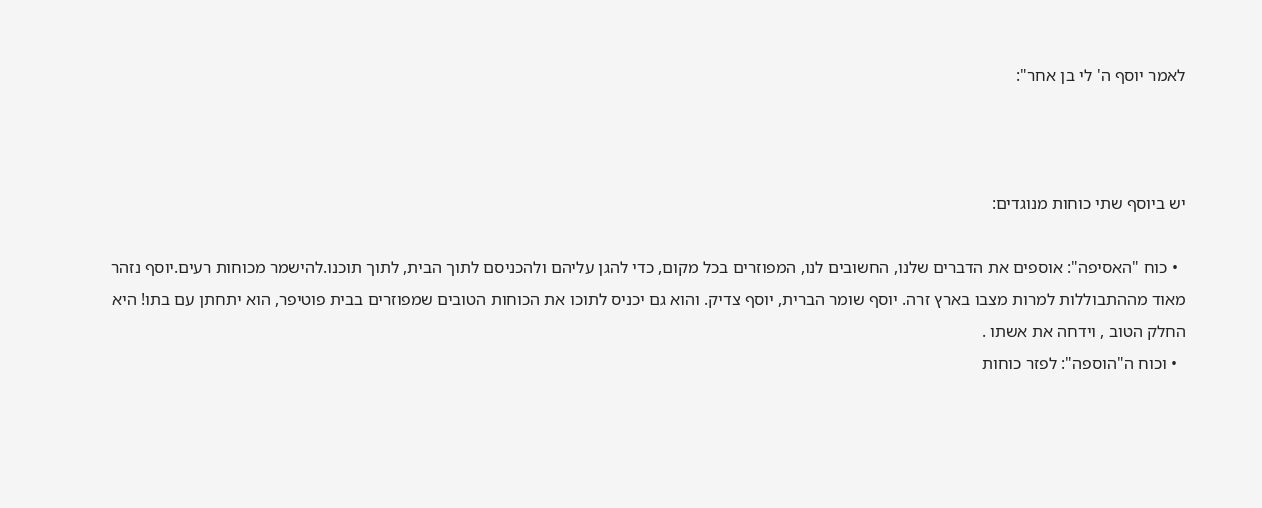לאמר יוסף ה' לי בן אחר":



יש ביוסף שתי כוחות מנוגדים:

  • כוח "האסיפה": אוספים את הדברים שלנו, החשובים לנו, המפוזרים בכל מקום, כדי להגן עליהם ולהכניסם לתוך הבית, לתוך תוכנו.להישמר מכוחות רעים.יוסף נזהר מאוד מההתבוללות למרות מצבו בארץ זרה. יוסף שומר הברית, יוסף צדיק. והוא גם יכניס לתוכו את הכוחות הטובים שמפוזרים בבית פוטיפר, הוא יתחתן עם בתו! היא החלק הטוב , וידחה את אשתו .
  • וכוח ה"הוספה": לפזר כוחות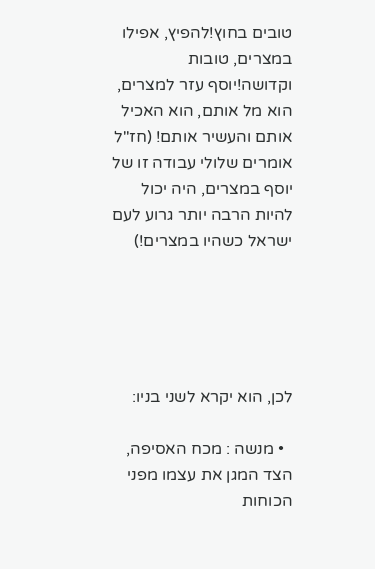טובים בחוץ!להפיץ, אפילו במצרים, טובות וקדושה!יוסף עזר למצרים, הוא מל אותם, הוא האכיל אותם והעשיר אותם! (חז"ל אומרים שלולי עבודה זו של יוסף במצרים, היה יכול להיות הרבה יותר גרוע לעם ישראל כשהיו במצרים!)





לכן, הוא יקרא לשני בניו:

  • מנשה : מכח האסיפה, הצד המגן את עצמו מפני הכוחות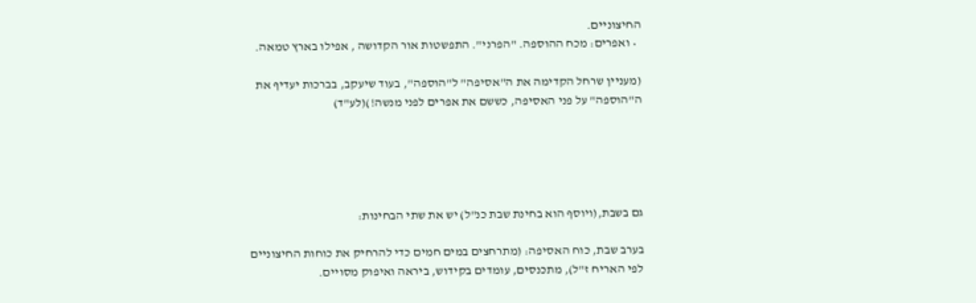החיצוניים.
  • ואפרים: מכח ההוספה. "הפרני". התפשטות אור הקדושה , אפילו בארץ טמאה.

(מעניין שרחל הקדימה את ה"אסיפה" ל"הוספה", בעוד שיעקב, בברכות יעדיף את ה"הוספה" על פני האסיפה, כששם את אפרים לפני מנשה!)(לע"ד)





גם בשבת,(ויוסף הוא בחינת שבת כנ"ל) יש את שתי הבחינות:

בערב שבת, כוח האסיפה: (מתרחצים במים חמים כדי להרחיק את כוחות החיצוניים לפי האריח ז"ל), מתכנסים, עומדים בקידוש, ביראה ואיפוק מסויים.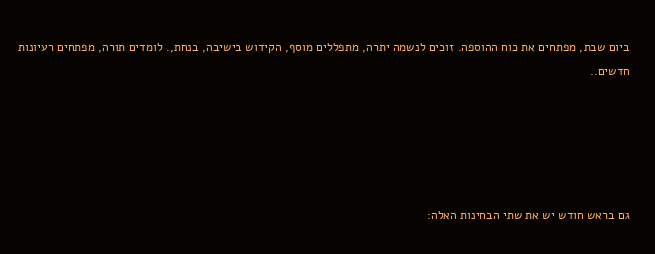ביום שבת, מפתחים את כוח ההוספה. זוכים לנשמה יתרה, מתפללים מוסף, הקידוש בישיבה, בנחת,. לומדים תורה, מפתחים רעיונות חדשים..





גם בראש חודש יש את שתי הבחינות האלה: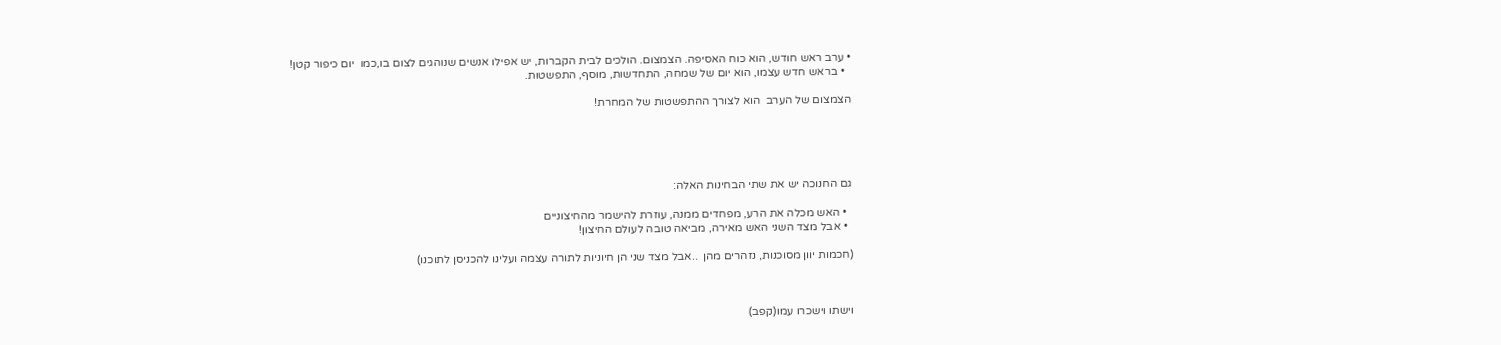• ערב ראש חודש, הוא כוח האסיפה. הצמצום. הולכים לבית הקברות, יש אפילו אנשים שנוהגים לצום בו,כמו  יום כיפור קטן!
  • בראש חדש עצמו, הוא יום של שמחה, התחדשות, מוסף, התפשטות.

הצמצום של הערב  הוא לצורך ההתפשטות של המחרת!





גם החנוכה יש את שתי הבחינות האלה:

  • האש מכלה את הרע, מפחדים ממנה, עוזרת להישמר מהחיצוניים
  • אבל מצד השני האש מאירה, מביאה טובה לעולם החיצון!

(חכמות יוון מסוכנות, נזהרים מהן  ..אבל מצד שני הן חיוניות לתורה עצמה ועלינו להכניסן לתוכנו)



וישתו וישכרו עמו(קפב)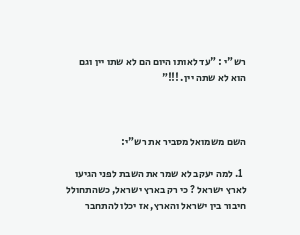רש"י : "עד לאותו היום הם לא שתו יין וגם הוא לא שתה יין. !!!"



השם משמואל מסביר את רש"י:

  1. למה יעקב לא שמר את השבת לפני הגיעו לארץ ישראל ? כי רק בארץ ישראל, כשהתחולל חיבור בין ישראל והארץ, אז יכלו להתחבר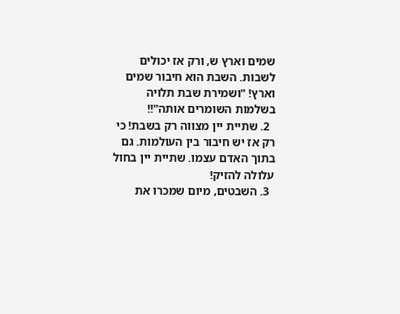שמים וארץ ש, ורק אז יכולים לשבות. השבת הוא חיבור שמים וארץ! "ושמירת שבת תלויה בשלמות השומרים אותה"!!
  2. שתיית יין מצווה רק בשבת! כי רק אז יש חיבור בין העולמות. גם בתוך האדם עצמו. שתיית יין בחול עלולה להזיק!
  3. השבטים, מיום שמכרו את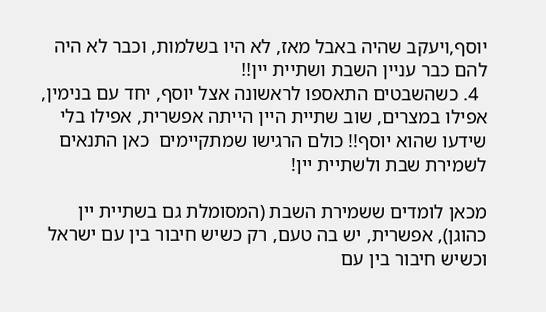יוסף,ויעקב שהיה באבל מאז, לא היו בשלמות, וכבר לא היה להם כבר עניין השבת ושתיית יין!!
  4. כשהשבטים התאספו לראשונה אצל יוסף, יחד עם בנימין, אפילו במצרים, שוב שתיית היין הייתה אפשרית, אפילו בלי שידעו שהוא יוסף!! כולם הרגישו שמתקיימים  כאן התנאים לשמירת שבת ולשתיית יין!

מכאן לומדים ששמירת השבת (המסומלת גם בשתיית יין כהוגן), אפשרית, יש בה טעם, רק כשיש חיבור בין עם ישראל וכשיש חיבור בין עם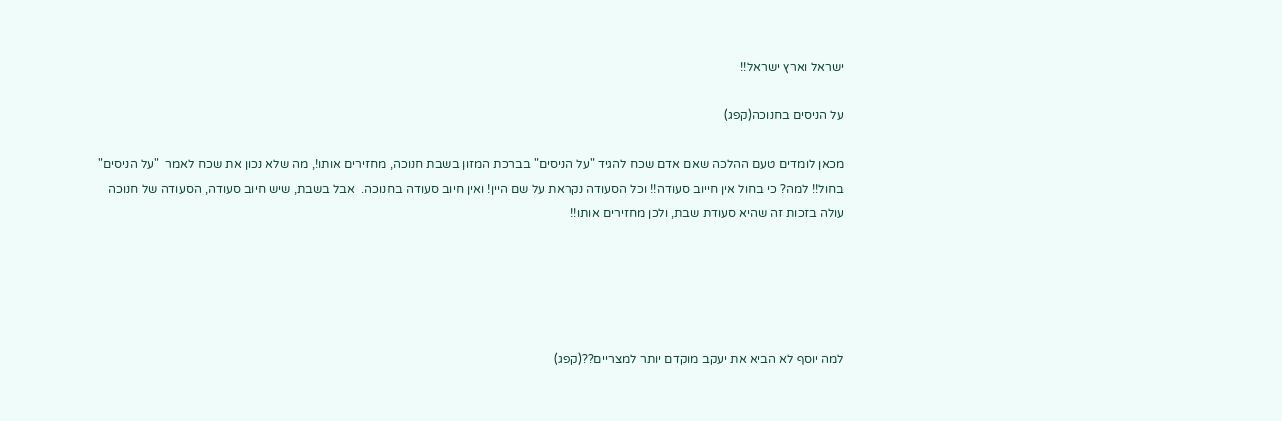ישראל וארץ ישראל!!

על הניסים בחנוכה(קפג)

מכאן לומדים טעם ההלכה שאם אדם שכח להגיד "על הניסים" בברכת המזון בשבת חנוכה, מחזירים אותו!, מה שלא נכון את שכח לאמר  "על הניסים" בחול!! למה? כי בחול אין חייוב סעודה!! וכל הסעודה נקראת על שם היין! ואין חיוב סעודה בחנוכה.  אבל בשבת, שיש חיוב סעודה, הסעודה של חנוכה עולה בזכות זה שהיא סעודת שבת, ולכן מחזירים אותו!!





למה יוסף לא הביא את יעקב מוקדם יותר למצריים??(קפג)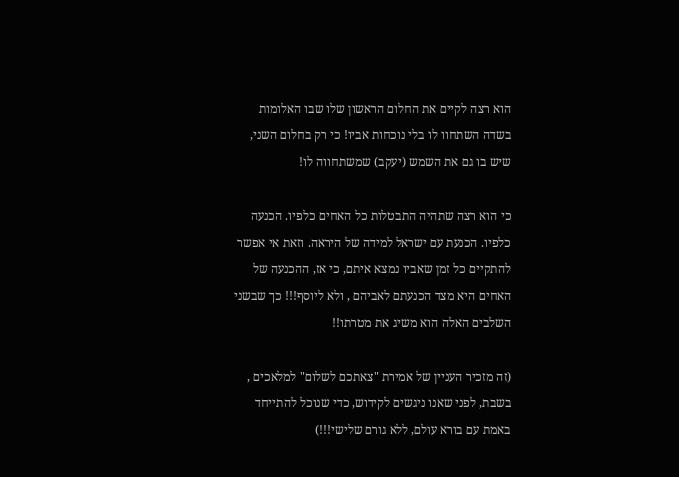הוא רצה לקיים את החלום הראשון שלו שבו האלומות בשדה השתחוו לו בלי נוכחות אביו! כי רק בחלום השני, שיש בו גם את השמש (יעקב) שמשתחווה לו!

כי הוא רצה שתהיה התבטלות כל האחים כלפיו. הכנעה כלפיו. הכנעת עם ישראל למידה של היראה. וזאת אי אפשר להתקיים כל זמן שאביו נמצא איתם, כי אז, ההכנעה של האחים היא מצד הכנעתם לאביהם , ולא ליוסף!!! כך שבשני השלבים האלה הוא משיג את מטרתו!!

(זה מזכיר העניין של אמירת "צאתכם לשלום" למלאכים , בשבת, לפני שאנו ניגשים לקידוש, כדי שנוכל להתייחד באמת עם בורא עולם, ללא גורם שלישי!!!)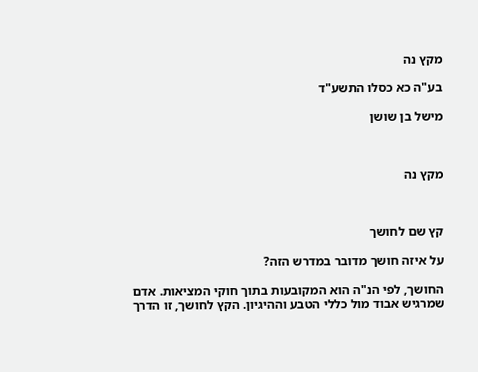מקץ נה

בע"ה כא כסלו התשע"ד

מישל בן שושן



מקץ נה



קץ שם לחושך

על איזה חושך מדובר במדרש הזה?

החושך, לפי הנ"ה הוא המקובעות בתוך חוקי המציאות. אדם שמרגיש אבוד מול כללי הטבע וההיגיון. הקץ לחושך, זו הדרך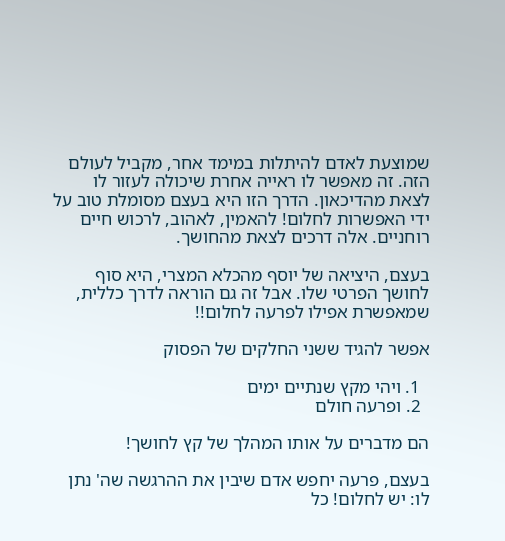שמוצעת לאדם להיתלות במימד אחר, מקביל לעולם הזה. זה מאפשר לו ראייה אחרת שיכולה לעזור לו לצאת מהדיכאון. הדרך הזו היא בעצם מסומלת טוב על ידי האפשרות לחלום! להאמין, לאהוב, לרכוש חיים רוחניים. אלה דרכים לצאת מהחושך.

בעצם, היציאה של יוסף מהכלא המצרי, היא סוף לחושך הפרטי שלו. אבל זה גם הוראה לדרך כללית, שמאפשרת אפילו לפרעה לחלום!!

אפשר להגיד ששני החלקים של הפסוק

  1. ויהי מקץ שנתיים ימים
  2. ופרעה חולם

הם מדברים על אותו המהלך של קץ לחושך!

בעצם, פרעה יחפש אדם שיבין את ההרגשה שה' נתן לו: יש לחלום! כל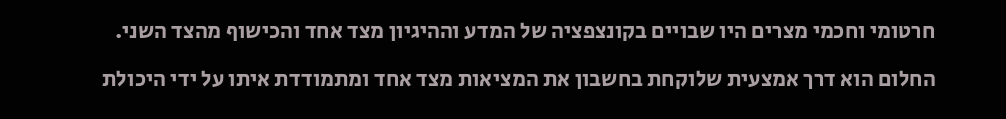חרטומי וחכמי מצרים היו שבויים בקונצפציה של המדע וההיגיון מצד אחד והכישוף מהצד השני.

החלום הוא דרך אמצעית שלוקחת בחשבון את המציאות מצד אחד ומתמודדת איתו על ידי היכולת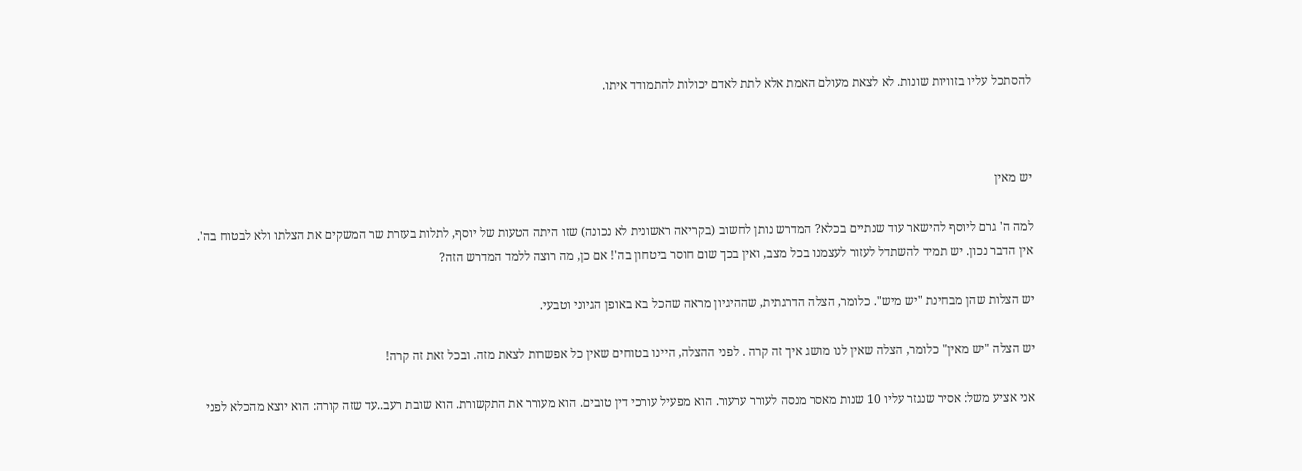להסתכל עליו בזוויות שונות. לא לצאת מעולם האמת אלא לתת לאדם יכולות להתמודד איתו.



יש מאין

למה ה' גרם ליוסף להישאר עוד שנתיים בכלא? המדרש נותן לחשוב (בקריאה ראשונית לא נכונה) שזו היתה הטעות של יוסף, לתלות בעזרת שר המשקים את הצלתו ולא לבטוח בה'. אין הדבר נכון. יש תמיד להשתדל לעזור לעצמנו בכל מצב, ואין בכך שום חוסר ביטחון בה'! אם כן, מה רוצה ללמד המדרש הזה?

יש הצלות שהן מבחינת "יש מיש". כלומר, הצלה הדרגתית, שההיגיון מראה שהכל בא באופן הגיוני וטבעי.

יש הצלה "יש מאין" כלומר, הצלה שאין לנו מושג איך זה קרה . לפני ההצלה, היינו בטוחים שאין כל אפשרות לצאת מזה. ובכל זאת זה קרה!

אני אציע משל: אסיר שנגזר עליו 10 שנות מאסר מנסה לעורר ערעור. הוא מפעיל עורכי דין טובים. הוא מעורר את התקשורת. הוא שובת רעב..עד שזה קורה: הוא יוצא מהכלא לפני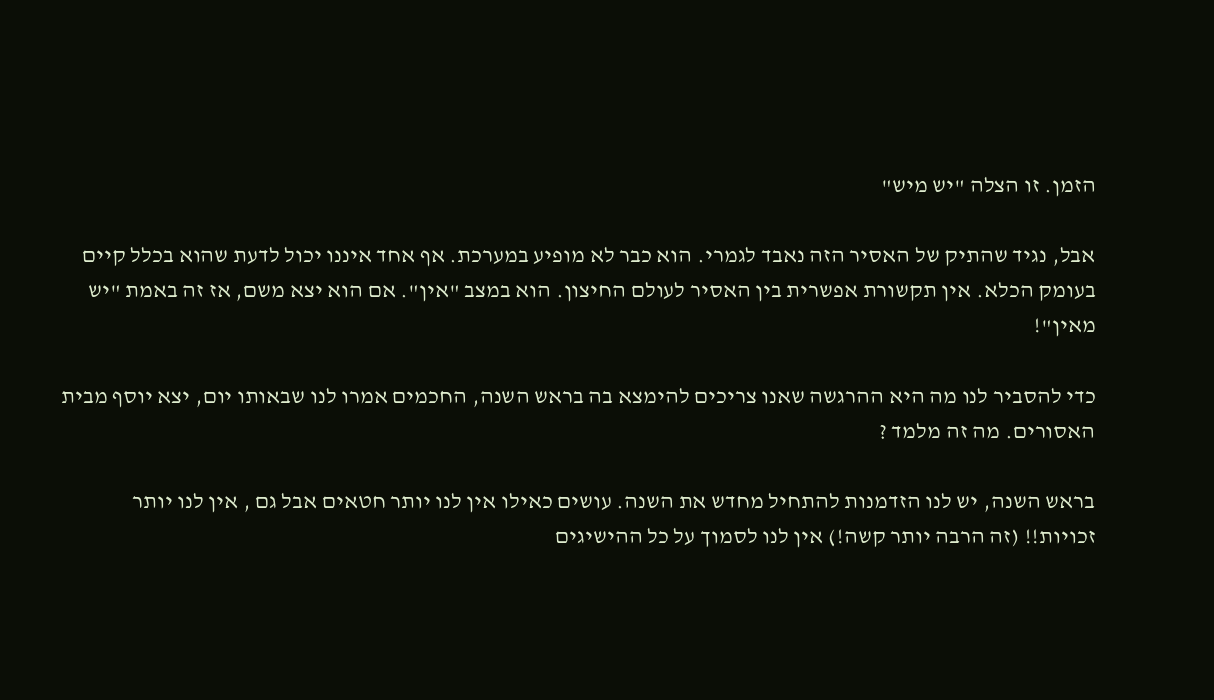הזמן. זו הצלה "יש מיש"

אבל, נגיד שהתיק של האסיר הזה נאבד לגמרי. הוא כבר לא מופיע במערכת. אף אחד איננו יכול לדעת שהוא בכלל קיים בעומק הכלא. אין תקשורת אפשרית בין האסיר לעולם החיצון. הוא במצב "אין". אם הוא יצא משם, אז זה באמת "יש מאין"!

כדי להסביר לנו מה היא ההרגשה שאנו צריכים להימצא בה בראש השנה, החכמים אמרו לנו שבאותו יום, יצא יוסף מבית האסורים. מה זה מלמד ?

בראש השנה, יש לנו הזדמנות להתחיל מחדש את השנה. עושים כאילו אין לנו יותר חטאים אבל גם , אין לנו יותר זכויות!! (זה הרבה יותר קשה!) אין לנו לסמוך על כל ההישיגים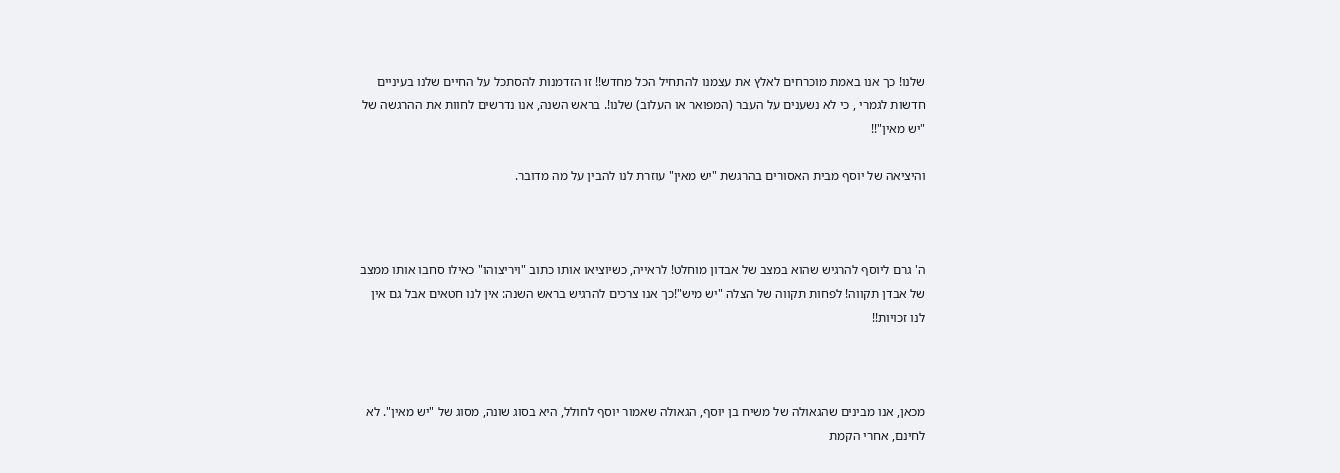שלנו! כך אנו באמת מוכרחים לאלץ את עצמנו להתחיל הכל מחדש!! זו הזדמנות להסתכל על החיים שלנו בעיניים חדשות לגמרי , כי לא נשענים על העבר (המפואר או העלוב) שלנו!. בראש השנה, אנו נדרשים לחוות את ההרגשה של "יש מאין"!!

והיציאה של יוסף מבית האסורים בהרגשת "יש מאין" עוזרת לנו להבין על מה מדובר.



ה' גרם ליוסף להרגיש שהוא במצב של אבדון מוחלט! לראייה, כשיוציאו אותו כתוב "ויריצוהו" כאילו סחבו אותו ממצב של אבדן תקווה! לפחות תקווה של הצלה "יש מיש"!כך אנו צרכים להרגיש בראש השנה: אין לנו חטאים אבל גם אין לנו זכויות!!



מכאן, אנו מבינים שהגאולה של משיח בן יוסף, הגאולה שאמור יוסף לחולל, היא בסוג שונה, מסוג של "יש מאין". לא לחינם, אחרי הקמת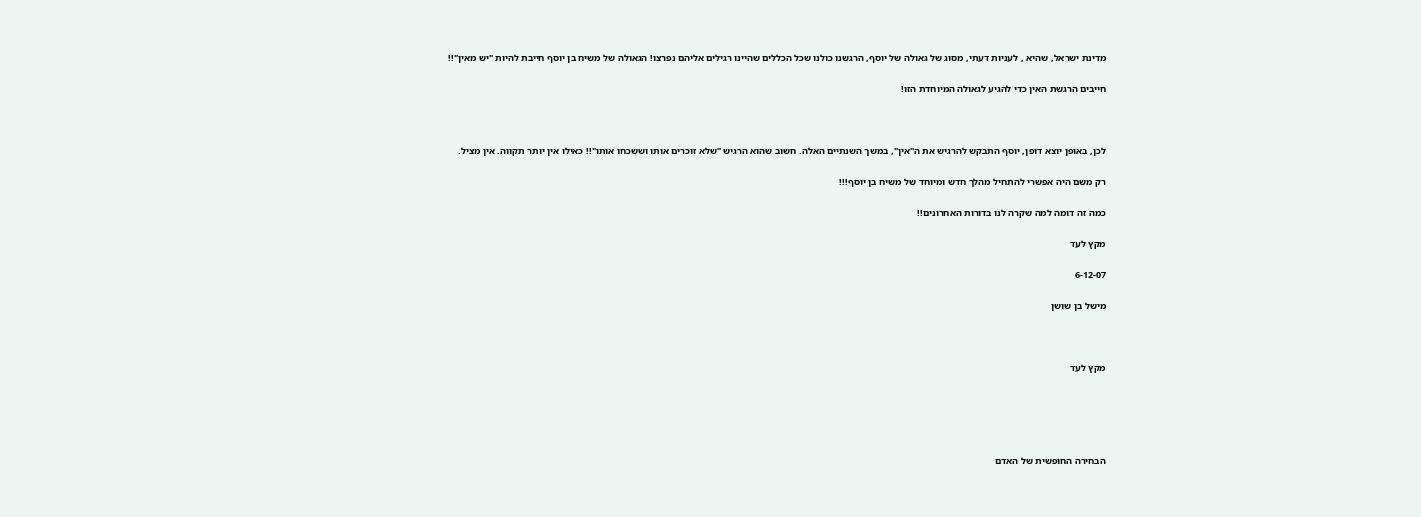מדינת ישראל, שהיא , לעניות דעתי, מסוג של גאולה של יוסף, הרגשנו כולנו שכל הכללים שהיינו רגילים אליהם נפרצו! הגאולה של משיח בן יוסף חייבת להיות "יש מאין"!!

חייבים הרגשת האין כדי להגיע לגאולה המיוחדת הזו!



לכן, באופן יוצא דופן, יוסף התבקש להרגיש את ה"אין", במשך השנתיים האלה. חשוב שהוא הרגיש "שלא זוכרים אותו וששכחו אותו"!! כאילו אין יותר תקווה. אין מציל.

רק משם היה אפשרי להתחיל מהלך חדש ומיוחד של משיח בן יוסף!!!

כמה זה דומה למה שקרה לנו בדורות האחרונים!!

מקץ לעד

6-12-07

מישל בן שושן



מקץ לעד





הבחירה החופשית של האדם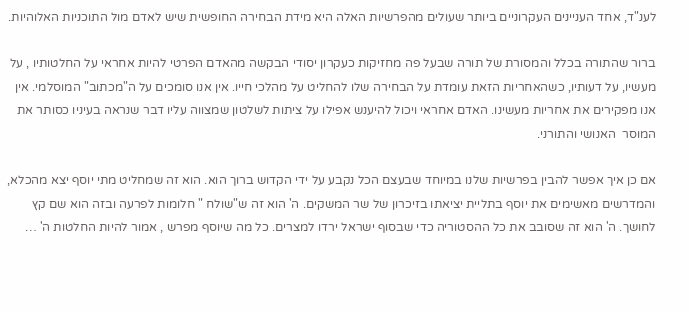לענ"ד, אחד העניינים העקרוניים ביותר שעולים מהפרשיות האלה היא מידת הבחירה החופשית שיש לאדם מול התוכניות האלוהיות.

ברור שהתורה בכלל והמסורת של תורה שבעל פה מחזיקות כעקרון יסודי הבקשה מהאדם הפרטי להיות אחראי על החלטותיו , על מעשיו, על דעותיו, כשהאחריות הזאת עומדת על הבחירה שלו להחליט על מהלכי חייו. אין אנו סומכים על ה"מכתוב" המוסלמי. אין אנו מפקירים את אחריות מעשינו. האדם אחראי ויכול להיענש אפילו על ציתות לשלטון שמצווה עליו דבר שנראה בעיניו כסותר את המוסר  האנושי והתורני.

אם כן איך אפשר להבין בפרשיות שלנו במיוחד שבעצם הכל נקבע על ידי הקדוש ברוך הוא. הוא זה שמחליט מתי יוסף יצא מהכלא, והמדרשים מאשימים את יוסף בתליית יציאתו בזיכרון של שר המשקים. ה' הוא זה ש"שולח " חלומות לפרעה ובזה הוא שם קץ לחושך. ה' הוא זה שסובב את כל ההסטוריה כדי שבסוף ישראל ירדו למצרים. כל מה שיוסף מפרש , אמור להיות החלטות ה' …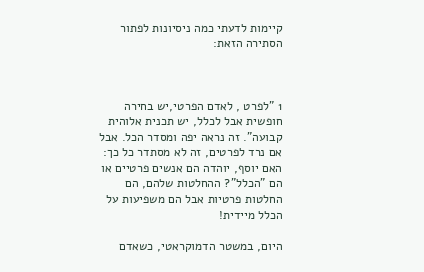קיימות לדעתי כמה ניסיונות לפתור הסתירה הזאת:



1 "לפרט , לאדם הפרטי,יש בחירה חופשית אבל לכלל, יש תכנית אלוהית קבועה". זה נראה יפה ומסדר הכל. אבל אם נרד לפרטים, זה לא מסתדר כל כך: האם יוסף, יוהדה הם אנשים פרטיים או הם "הכלל"? ההחלטות שלהם, הם החלטות פרטיות אבל הם משפיעות על הכלל מיידית!

היום, במשטר הדמוקראטי, כשאדם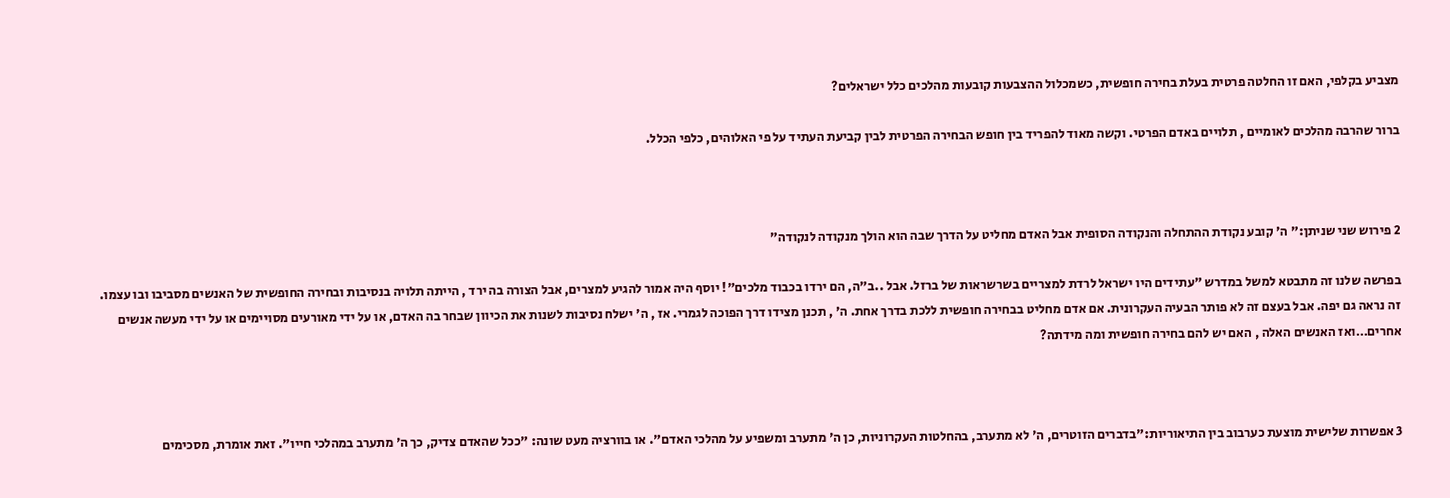מצביע בקלפי, האם זו החלטה פרטית בעלת בחירה חופשית, כשמכלול ההצבעות קובעות מהלכים כלל ישראלים?

ברור שהרבה מהלכים לאומיים , תלויים באדם הפרטי. וקשה מאוד להפריד בין חופש הבחירה הפרטית לבין קביעת העתיד על פי האלוהים, כלפי הכלל.



2 פירוש שני שניתן:" ה' קובע נקודת ההתחלה והנקודה הסופית אבל האדם מחליט על הדרך שבה הוא הולך מנקודה לנקודה"

בפרשה שלנו זה מתבטא למשל במדרש "עתידים היו ישראל לרדת למצריים בשרשראות של ברזל. אבל ..ב"ה, הם ירדו בכבוד מלכים"! יוסף היה אמור להגיע למצרים, אבל הצורה בה ירד , הייתה תלויה בנסיבות ובחירה החופשית של האנשים מסביבו ובו עצמו. זה נראה גם יפה. אבל בעצם זה לא פותר הבעיה העקרונית. אם אדם מחליט בבחירה חופשית ללכת בדרך אחת. ה' , תכנן מצידו דרך הפוכה לגמרי. אז , ה' ישלח נסיבות לשנות את הכיוון שבחר בה האדם, או על ידי מאורעים מסויימים או על ידי מעשה אנשים אחרים…ואז האנשים האלה , האם יש להם בחירה חופשית ומה מידתה?



3 אפשרות שלישית מוצעת כערבוב בין התיאוריות:"בדברים הזוטרים, ה' לא מתערב, בהחלטות העקרוניות, כן ה' מתערב ומשפיע על מהלכי האדם". או בוורציה מעט שונה: "ככל שהאדם צדיק, כך ה' מתערב במהלכי חייו". זאת אומרת, מסכימים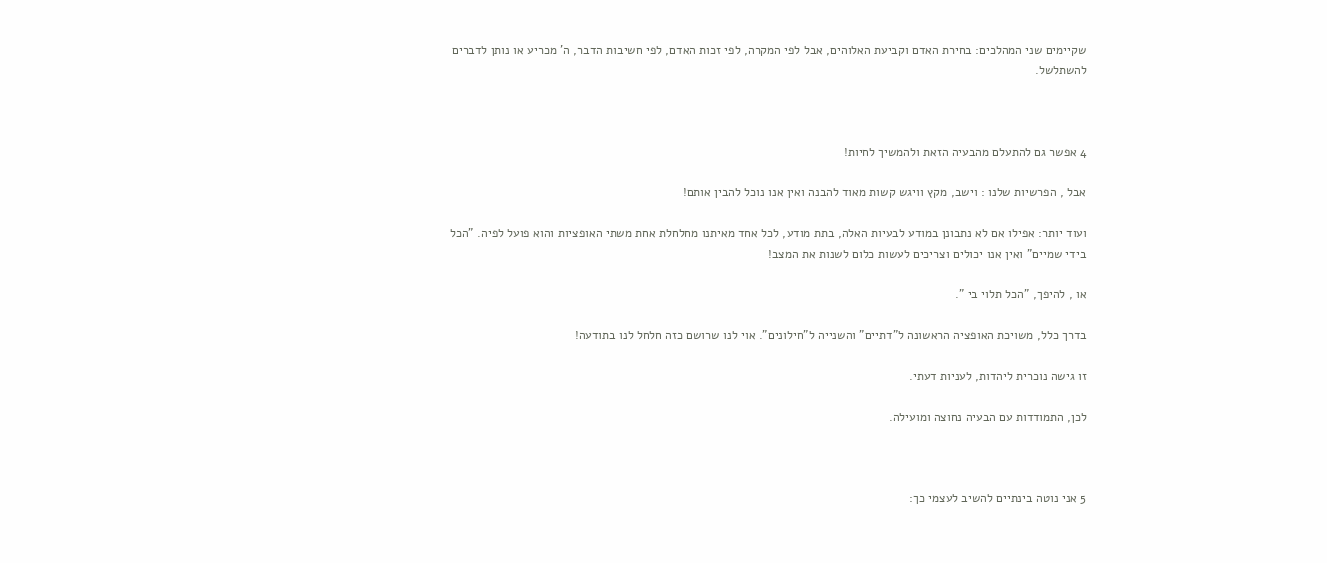שקיימים שני המהלכים: בחירת האדם וקביעת האלוהים, אבל לפי המקרה, לפי זכות האדם, לפי חשיבות הדבר, ה' מכריע או נותן לדברים להשתלשל.



4 אפשר גם להתעלם מהבעיה הזאת ולהמשיך לחיות!

אבל , הפרשיות שלנו : וישב, מקץ וויגש קשות מאוד להבנה ואין אנו נוכל להבין אותם!

ועוד יותר: אפילו אם לא נתבונן במודע לבעיות האלה, בתת מודע, לכל אחד מאיתנו מחלחלת אחת משתי האופציות והוא פועל לפיה. "הכל בידי שמיים" ואין אנו יכולים וצריכים לעשות כלום לשנות את המצב!

או , להיפך, "הכל תלוי בי ".

בדרך כלל, משויכת האופציה הראשונה ל"דתיים" והשנייה ל"חילונים". אוי לנו שרושם כזה חלחל לנו בתודעה!

זו גישה נוכרית ליהדות, לעניות דעתי.

לכן, התמודדות עם הבעיה נחוצה ומועילה.



5 אני נוטה בינתיים להשיב לעצמי כך: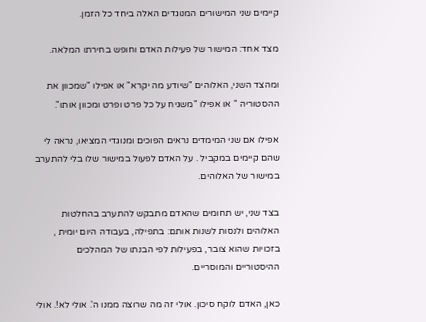קיימים שני המישורים המנוגדים האלה ביחד כל הזמן.

מצד אחד: המישור של פעילות האדם וחופש בחירתו המלאה.

ומהצד השני, האלוהים "שיודע מה יקרא" או אפילו "שמכוון את ההסטוריה " או אפילו "משגיח על כל פרט ופרט ומכוון אותו".

אפילו אם שני המימדים נראים הפוכים ומנוגדי המציאו, נראה לי שהם קיימים במקביל . על האדם לפעול במישור שלו בלי להתערב במישור של האלוהים.

בצד שני, יש תחומים שהאדם מתבקש להתערב בהחלטות האלוהים ולנסות לשנות אותם: בתפילה, בעבודה היום יומית , בזכויות שהוא צובר, בפעילות לפי הבנתו של המהלכים ההיסטוריים והמוסריים.

כאן, האדם לוקח סיכון. אולי זה מה שרוצה ממנו ה'. אולי לא!. אולי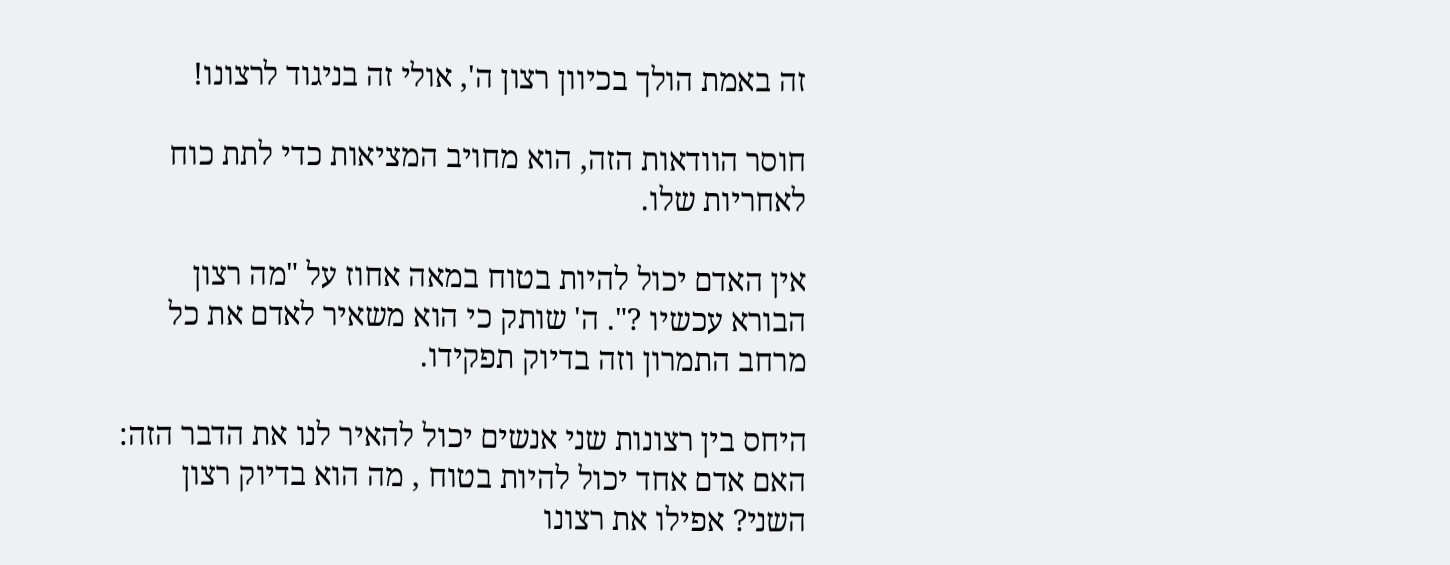זה באמת הולך בכיוון רצון ה', אולי זה בניגוד לרצונו!

חוסר הוודאות הזה, הוא מחויב המציאות כדי לתת כוח לאחריות שלו.

אין האדם יכול להיות בטוח במאה אחוז על "מה רצון הבורא עכשיו ?". ה' שותק כי הוא משאיר לאדם את כל מרחב התמרון וזה בדיוק תפקידו.

היחס בין רצונות שני אנשים יכול להאיר לנו את הדבר הזה: האם אדם אחד יכול להיות בטוח , מה הוא בדיוק רצון השני? אפילו את רצונו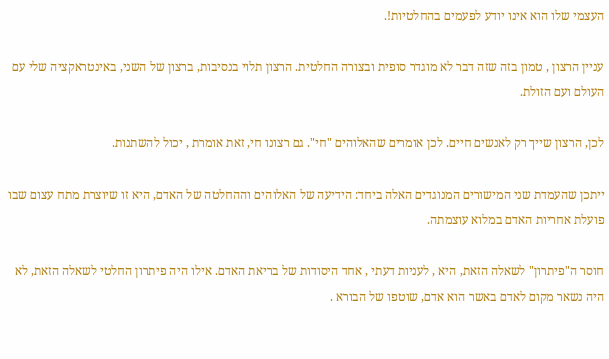העצמי שלו הוא אינו יודע לפעמים בהחלטיות!.

עניין הרצון , טמון בזה שזה דבר לא מוגדר סופית ובצורה החלטית. הרצון תלוי בנסיבות, ברצון של השני, באינטראקציה שלי עם העולם ועם הזולת.

לכן, הרצון שייך רק לאנשים חיים. לכן אומרים שהאלוהים "חי". גם רצונו חי, זאת אומרת , יכול להשתנות.

ייתכן שהעמדת שני המישורים המנוגדים האלה ביחד: הידיעה של האלוהים וההחלטה של האדם, היא זו שיוצרת מתח עצום שבו פועלת אחריות האדם במלוא עוצמתה.

חוסר ה"פיתרון" לשאלה הזאת, היא , לעניות דעתי , אחד היסודות של בריאת האדם. אילו היה פיתרון החלטי לשאלה הזאת, לא היה נשאר מקום לאדם באשר הוא אדם, שוטפו של הבורא .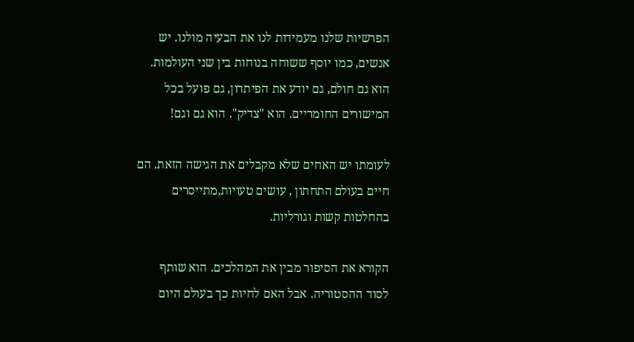הפרשיות שלנו מעמידות לנו את הבעיה מולנו. יש אנשים, כמו יוסף ששוחה בנוחות בין שני העולמות. הוא גם חולם, גם יודע את הפיתרון, גם פועל בכל המישורים החומריים. הוא "צדיק". הוא גם וגם!

לעומתו יש האחים שלא מקבלים את הגישה הזאת. הם חיים בעולם התחתון , עושים טעויות,מתייסרים בהחלטות קשות וגורליות.

הקורא את הסיפור מבין את המהלכים. הוא שותף לסוד ההסטוריה. אבל האם לחיות כך בעולם היום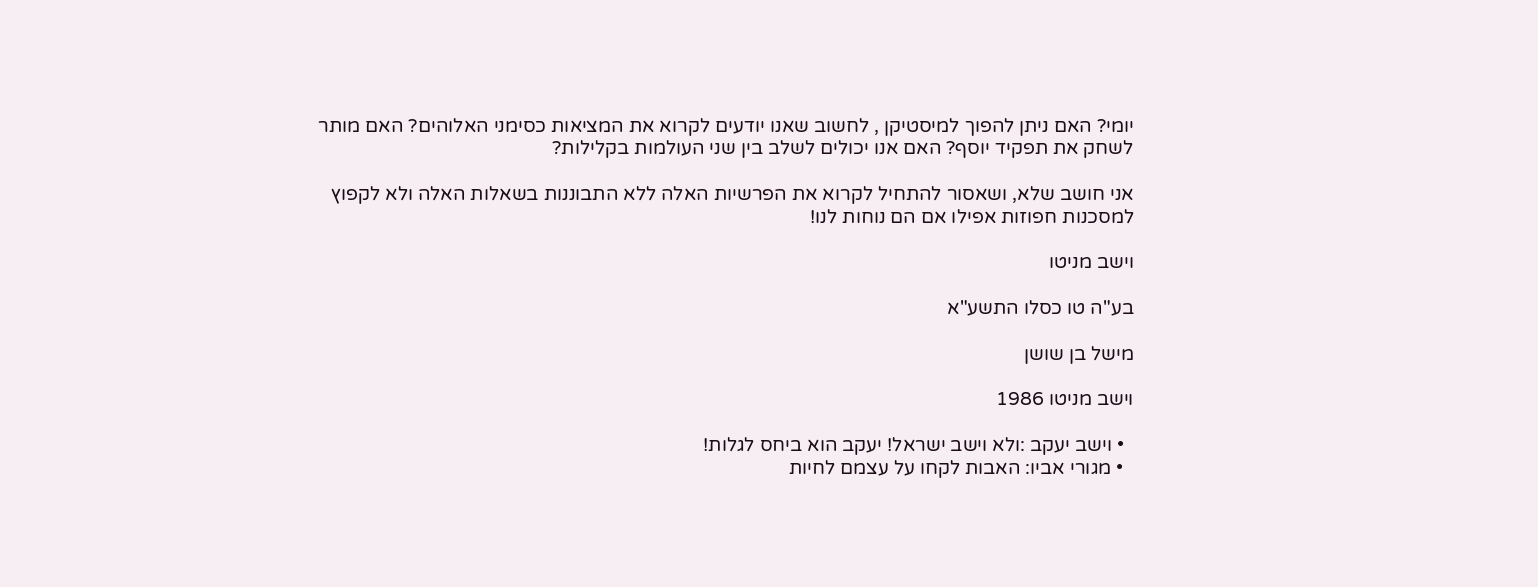יומי? האם ניתן להפוך למיסטיקן , לחשוב שאנו יודעים לקרוא את המציאות כסימני האלוהים? האם מותר לשחק את תפקיד יוסף? האם אנו יכולים לשלב בין שני העולמות בקלילות?

אני חושב שלא, ושאסור להתחיל לקרוא את הפרשיות האלה ללא התבוננות בשאלות האלה ולא לקפוץ למסכנות חפוזות אפילו אם הם נוחות לנו!

וישב מניטו

בע"ה טו כסלו התשע"א

מישל בן שושן

וישב מניטו 1986

  • וישב יעקב :ולא וישב ישראל! יעקב הוא ביחס לגלות!
  • מגורי אביו: האבות לקחו על עצמם לחיות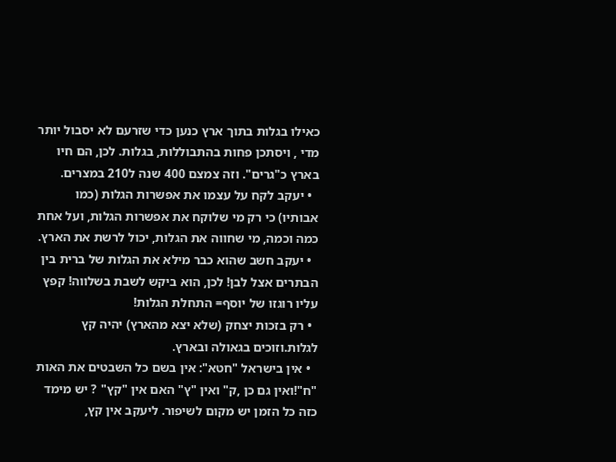כאילו בגלות בתוך ארץ כנען כדי שזרעם לא יסבול יותר מדי , ויסתכן פחות בהתבוללות, בגלות. לכן, הם חיו בארץ כ"גרים". וזה צמצם 400 שנה ל210 במצרים.
  • יעקב לקח על עצמו את אפשרות הגלות (כמו אבותיו) כי רק מי שלוקח את אפשרות הגלות, ועל אחת כמה וכמה, מי שחווה את הגלות, יכול לרשת את הארץ.
  • יעקב חשב שהוא כבר מילא את הגלות של ברית בין הבתרים אצל לבן! לכן, הוא ביקש לשבת בשלווה! קפץ עליו רוגזו של יוסף= התחלת הגלות!
  • רק בזכות יצחק (שלא יצא מהארץ) יהיה קץ לגלות.וזוכים בגאולה ובארץ.
  • אין בישראל "חטא": אין בשם כל השבטים את האות "ח"!ואין גם כן ,ק" ואין "ץ" האם אין "קץ" ? יש מימד כזה כל הזמן יש מקום לשיפור. ליעקב אין קץ,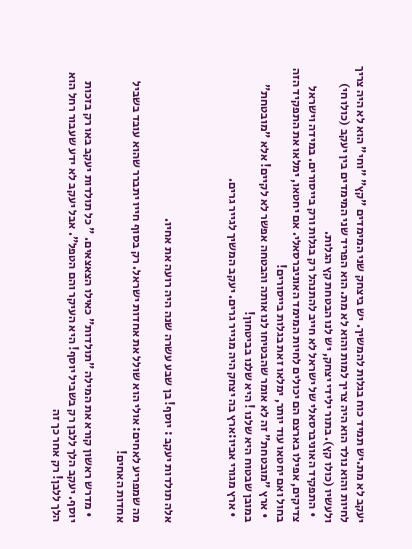יעקב לא מת.יש תמיד כוח בגלות להמשיך. יש ביצחק שני המימדים "קץ" "וחי" הוא לא היה צריך לחיות והוא נולד הוא היה צריך למות והוא לא מת. הוא הפריד שני המימדים בין יעקב (כולו חי) ולעשיו (כולו קץ). בתור ילידי יצחק, יש לנו הבטחת קץ הגלות.
  • התפקיד האוניברסאלי של ישראל לא חייב להתנהל רק בגלות ורק בייסורים. במידה וישראל צדיקים, אפילו בארצם הם יכולים לחיות המימד האוניברסאלי. אם יחטאו, ימלאו את התפקיד הזה בחול ואם יחטאו עוד יותר, ימלאו זאת בגלות בייסורים!
  • ארץ "מובטחת" זה לא אומר שהבטיחו לנו אותה והבטחה אפשר לא לקיים! אלא "מובטחת" במובן שבטוח היא שלנו ! היא שלנו בביטחון!
  • ארץ מגורי אביו:ארץ בה יצחק היה מגייר גרים. יעקב המשיך לגייר גרים.



אלה תולדות יעקב : יוסף! בן שבע עשרה שנה היה רועה את אחיו.

מה שמפריע לאחים: אולי הוא שולל את אחדות ישראל. רק בסוף חייו יתברר שהוא עובד בשביל אחדות האחים!

  • מדרש ראשון קורא את המילה "תולדות" כאילו הצאצאים. " כל תולדות יעקב באו רק בזכות יוסף. יעקב הלך ללבן רק בשביל יוסף! היא העיקר והם הטפל". אבל יעקב לא ידע שעבור רחל הוא הלך ללבן! רק אחר כך זה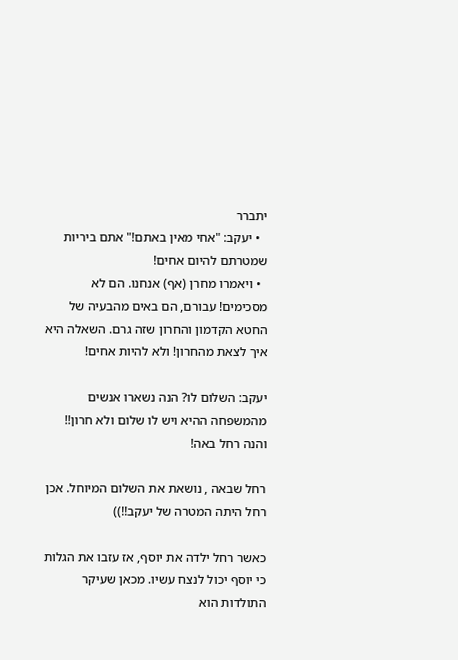יתברר
  • יעקב: "אחי מאין באתם!" אתם ביריות שמטרתם להיום אחים!
  • ויאמרו מחרן (אף) אנחנו. הם לא מסכימים! עבורם, הם באים מהבעיה של החטא הקדמון והחרון שזה גרם. השאלה היא איך לצאת מהחרון! ולא להיות אחים!

יעקב: השלום לו? הנה נשארו אנשים מהמשפחה ההיא ויש לו שלום ולא חרון!! והנה רחל באה!

רחל שבאה , נושאת את השלום המיוחל. אכן רחל היתה המטרה של יעקב!!))

כאשר רחל ילדה את יוסף, אז עזבו את הגלות כי יוסף יכול לנצח עשיו. מכאן שעיקר התולדות הוא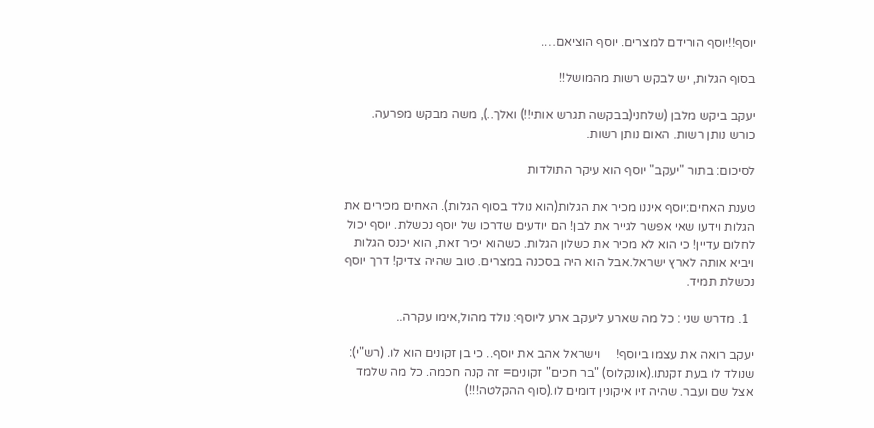יוסף!!יוסף הורידם למצרים. יוסף הוציאם….

בסוף הגלות, יש לבקש רשות מהמושל!!

יעקב ביקש מלבן (שלחני(בבקשה תגרש אותי!!) ואלך..), משה מבקש מפרעה. כורש נותן רשות. האום נותן רשות.

לסיכום: בתור "יעקב" יוסף הוא עיקר התולדות

טענת האחים:יוסף איננו מכיר את הגלות(הוא נולד בסוף הגלות). האחים מכירים את הגלות וידעו שאי אפשר לגייר את לבן! הם יודעים שדרכו של יוסף נכשלת. יוסף יכול לחלום עדיין! כי הוא לא מכיר את כשלון הגלות. כשהוא יכיר זאת, הוא יכנס הגלות ויביא אותה לארץ ישראל.אבל הוא היה בסכנה במצרים. טוב שהיה צדיק! דרך יוסף נכשלת תמיד.

  1. מדרש שני : כל מה שארע ליעקב ארע ליוסף: נולד מהול,אימו עקרה..

יעקב רואה את עצמו ביוסף!     וישראל אהב את יוסף.. כי בן זקונים הוא לו. (רש"י): שנולד לו בעת זקנתו.(אונקלוס) "בר חכים" זקונים= זה קנה חכמה. כל מה שלמד אצל שם ועבר. שהיה זיו איקונין דומים לו.(סוף ההקלטה!!!)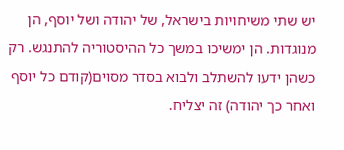יש שתי משיחויות בישראל, של יהודה ושל יוסף, הן מנוגדות. הן ימשיכו במשך כל ההיסטוריה להתנגש. רק כשהן ידעו להשתלב ולבוא בסדר מסוים(קודם כל יוסף ואחר כך יהודה) זה יצליח.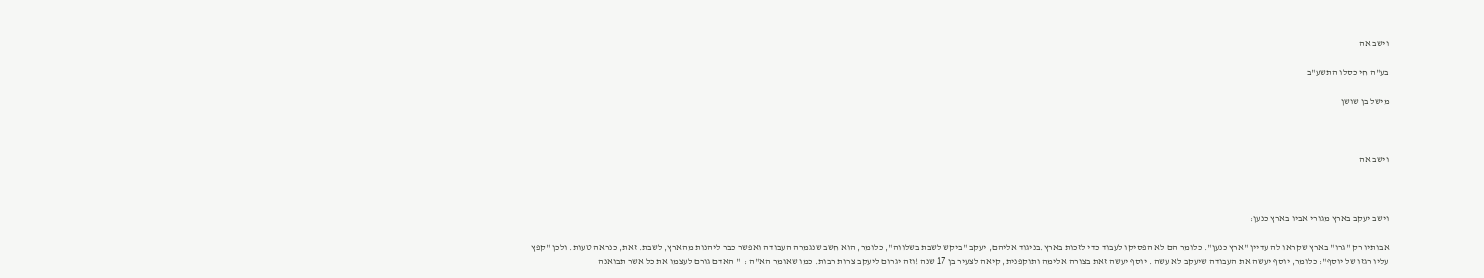וישב אה

בע"ה חי כסלו התשע"ב

מישל בן שושן



וישב אה



וישב יעקב בארץ מגורי אביו בארץ כנען:

אבותיו רק "גרו" בארץ שקראו לה עדיין "ארץ כנען". כלומר הם לא הפסיקו לעבוד כדי לזכות בארץ.בניגוד אליהם, יעקב "ביקש לשבת בשלווה", כלומר, הוא חשב שנגמרה העבודה ואפשר כבר ליהנות מהארץ, לשבת. זאת, כנראה טעות. ולכן "קפץ עליו רגזו של יוסף": כלומר, יוסף יעשה את העבודה שיעקב לא עשה . יוסף יעשה זאת בצורה אלימה ותוקפנית, קיאה לצעיר בן 17 שנה !וזה יגרום ליעקב צרות רבות. כמו שאומר הא"ה :  " האדם גורם לעצמו את כל אשר תבואנה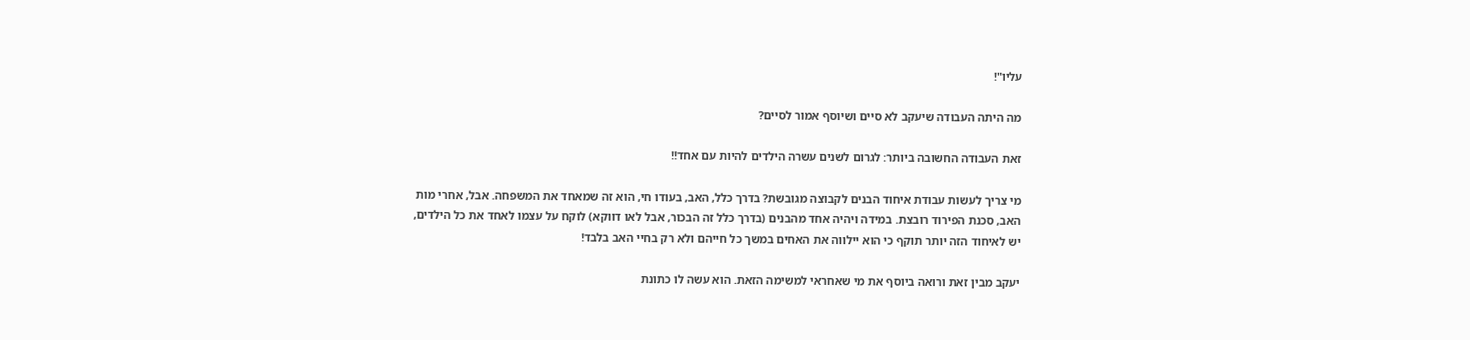עליו"!

מה היתה העבודה שיעקב לא סיים ושיוסף אמור לסיים?

זאת העבודה החשובה ביותר: לגרום לשנים עשרה הילדים להיות עם אחד!!

מי צריך לעשות עבודת איחוד הבנים לקבוצה מגובשת? בדרך כלל, האב, בעודו חי, הוא זה שמאחד את המשפחה. אבל, אחרי מות האב, סכנת הפירוד רובצת. במידה ויהיה אחד מהבנים (בדרך כלל זה הבכור, אבל לאו דווקא) לוקח על עצמו לאחד את כל הילדים, יש לאיחוד הזה יותר תוקף כי הוא יילווה את האחים במשך כל חייהם ולא רק בחיי האב בלבד!

יעקב מבין זאת ורואה ביוסף את מי שאחראי למשימה הזאת. הוא עשה לו כתונת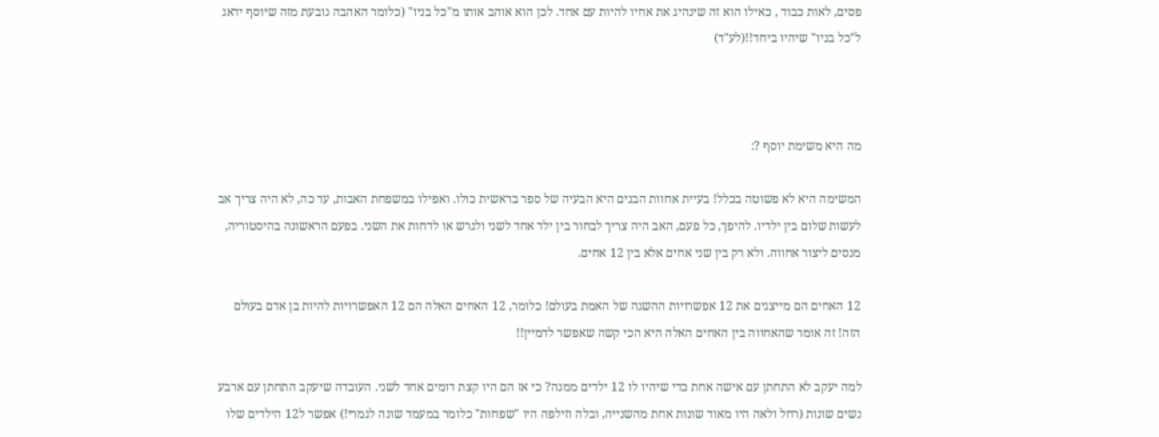פסים, לאות כבוד , כאילו הוא זה שינהיג את אחיו להיות עם אחד. לכן הוא אוהב אותו מ"כל בניו" (כלומר האהבה נובעת מזה שיוסף ידאג ל"כל בניו" שיהיו ביחד!!(לע"ד)



מה היא משימת יוסף ?:

המשימה היא לא פשוטה בכלל! בעיית אחוות הבנים היא הבעיה של ספר בראשית כולו. ואפילו במשפחת האבות, עד כה, לא היה צריך אב לעשות שלום בין ילדיו. להיפך, כל פעם, האב היה צריך לבחור בין ילד אחד לשני ולגרש או לדחות את השני. בפעם הראשונה בהיסטוריה, מנסים ליצור אחווה. ולא רק בין שני אחים אלא בין 12 אחים.

12 האחים הם מייצגים את 12 אפשרויות ההשגה של האמת בעולם! כלומר, 12 האחים האלה הם 12 האפשרויות להיות בן אדם בעולם הזה! זה אומר שהאחווה בין האחים האלה היא הכי קשה שאפשר לדמיין!!

למה יעקב לא התחתן עם אישה אחת כדי שיהיו לו 12 ילדים ממנה? כי אז הם היו קצת דומים אחד לשני. העובדה שיעקב התחתן עם ארבע נשים שונות (רחל ולאה היו מאוד שונות אחת מהשנייה, ובלה וזילפה היו "שפחות" כלומר במעמד שונה לגמרי!) אפשר ל12 הילדים שלו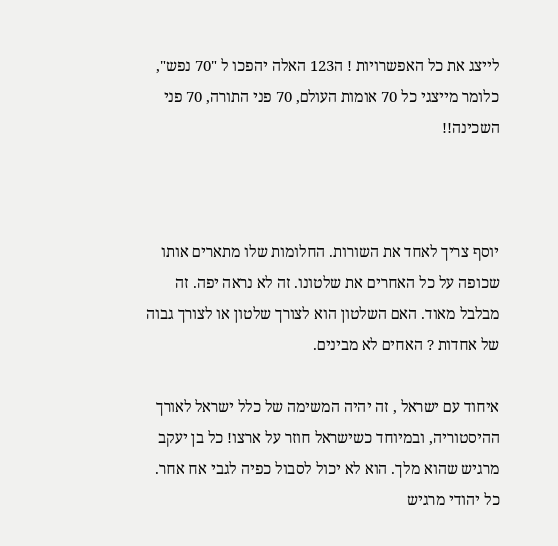לייצג את כל האפשרויות ! ה123 האלה יהפכו ל "70 נפש", כלומר מייצגי כל 70 אומות העולם, 70 פני התורה, 70 פני השכינה!!



יוסף צריך לאחד את השורות. החלומות שלו מתארים אותו שכופה על כל האחרים את שלטונו. זה לא נראה יפה. זה מבלבל מאוד. האם השלטון הוא לצורך שלטון או לצורך גבוה של אחדות ? האחים לא מבינים.

איחוד עם ישראל , זה יהיה המשימה של כלל ישראל לאורך ההיסטוריה, ובמיוחד כשישראל חוזר על ארצו! כל בן יעקב מרגיש שהוא מלך. הוא לא יכול לסבול כפיה לגבי אח אחר. כל יהודי מרגיש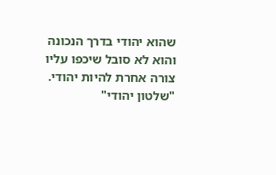שהוא יהודי בדרך הנכונה והוא לא סובל שיכפו עליו צורה אחרת להיות יהודי. "שלטון יהודי"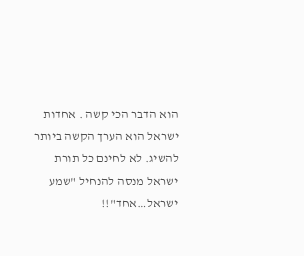הוא הדבר הכי קשה . אחדות ישראל הוא הערך הקשה ביותר להשיג. לא לחינם כל תורת ישראל מנסה להנחיל "שמע ישראל…אחד"!!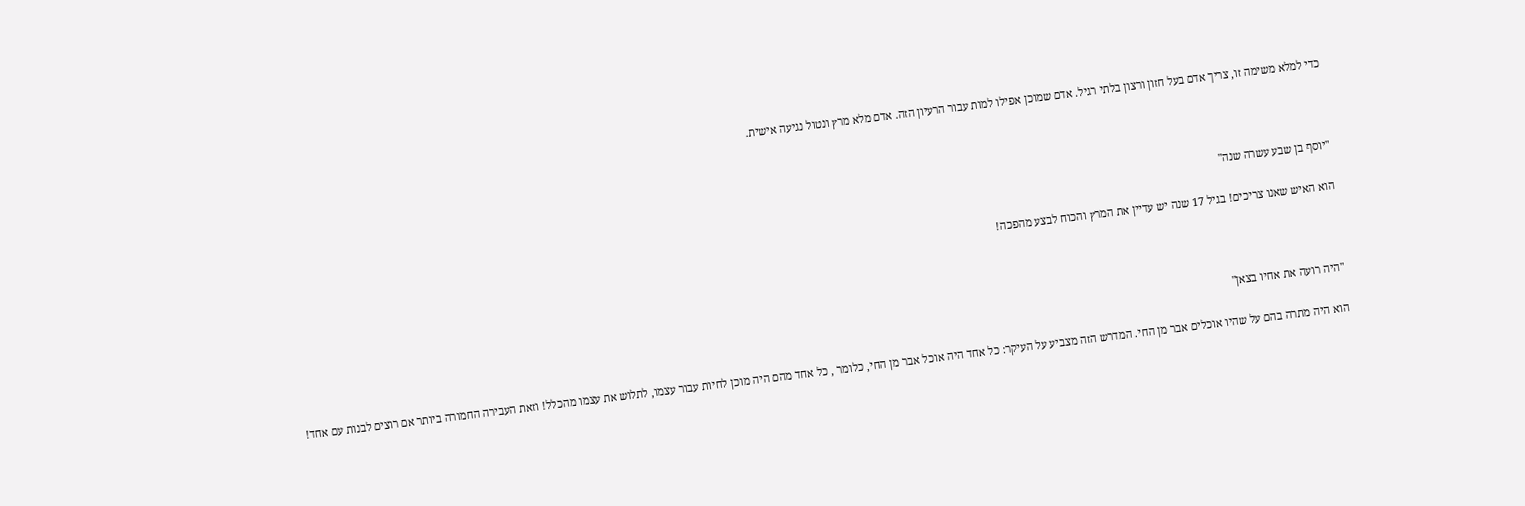כדי למלא משימה זו, צריך אדם בעל חזון ורצון בלתי רגיל. אדם שמוכן אפילו למות עבור הרעיון הזה. אדם מלא מרץ ונטול נגיעה אישית.



"יוסף בן שבע עשרה שנה"

הוא האיש שאנו צריכים! בגיל 17 שנה יש עדיין את המרץ והכוח לבצע מהפכה!



"היה רועה את אחיו בצאן"

הוא היה מתרה בהם על שהיו אוכלים אבר מן החי. המדרש הזה מצביע על העיקר: כל אחד היה אוכל אבר מן החי, כלומר , כל אחד מהם היה מוכן לחיות עבור עצמו, לתלוש את עצמו מהכלל! וזאת העבירה החמורה ביותר אם רוצים לבנות עם אחד!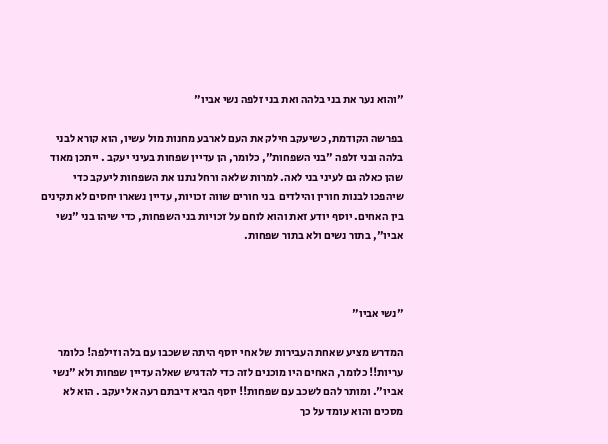"והוא נער את בני בלהה ואת בני זלפה נשי אביו"

בפרשה הקודמת, כשיעקב חילק את העם לארבע מחנות מול עשיו, הוא קורא לבני בלהה ובני זלפה "בני השפחות", כלומר, הן עדיין שפחות בעיני יעקב . ייתכן מאוד שהן כאלה גם לעיני בני לאה. למרות שלאה ורחל נתנו את השפחות ליעקב כדי שיהפכו לבנות חורין והילדים  בני חורים שווה זכויות, עדיין נשארו יחסים לא תקינים בין האחים. יוסף יודע זאת והוא לוחם על זכויות בני השפחות, כדי שיהו בני "נשי אביו", בתור נשים ולא בתור שפחות.



"נשי אביו"

המדרש מציע שאחת העבירות של אחי יוסף היתה ששכבו עם בלה וזילפה! כלומר עריות!! כלומר, האחים היו מוכנים לזה כדי להדגיש שאלה עדיין שפחות ולא "נשי אביו". ומותר להם לשכב עם שפחות!! יוסף הביא דיבתם רעה אל יעקב . הוא לא מסכים והוא עומד על כך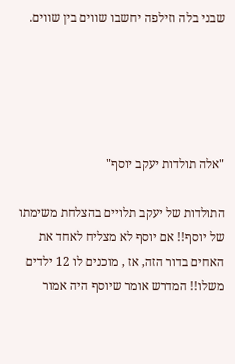שבני בלה וזילפה יחשבו שווים בין שווים.





"אלה תולדות יעקב יוסף"

התולדות של יעקב תלויים בהצלחת משימתו של יוסף!! אם יוסף לא מצליח לאחד את האחים בדור הזה, אז , מוכנים לו 12 ילדים משלו!! המדרש אומר שיוסף היה אמור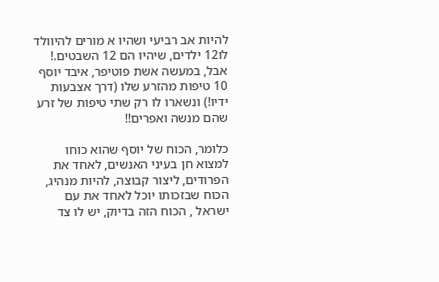להיות אב רביעי ושהיו א מורים להיוולד לו12 ילדים, שיהיו הם 12 השבטים.! אבל, במעשה אשת פוטיפר, איבד יוסף 10 טיפות מהזרע שלו (דרך אצבעות ידיו!) ונשארו לו רק שתי טיפות של זרע שהם מנשה ואפרים!!

כלומר, הכוח של יוסף שהוא כוחו למצוא חן בעיני האנשים, לאחד את הפרודים, ליצור קבוצה, להיות מנהיג, הכוח שבזכותו יוכל לאחד את עם ישראל , הכוח הזה בדיוק, יש לו צד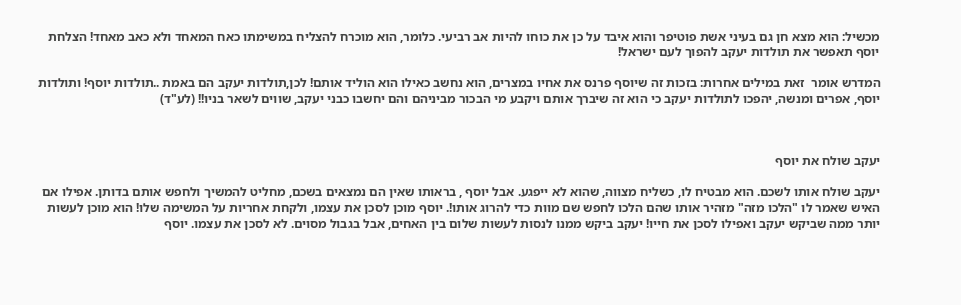מכשיל: הוא מצא חן גם בעיני אשת פוטיפר והוא איבד על כן את כוחו להיות אב רביעי. כלומר, הוא מוכרח להצליח במשימתו כאח המאחד ולא כאב מאחד! הצלחת יוסף תאפשר את תולדות יעקב להפוך לעם ישראל!

המדרש אומר  זאת במילים אחרות: בזכות זה שיוסף פרנס את אחיו במצרים, הוא נחשב כאילו הוא הוליד אותם! לכן,תולדות יעקב הם באמת ..תולדות יוסף! ותולדות יוסף, אפרים ומנשה, יהפכו לתולדות יעקב כי הוא זה שיברך אותם ויקבע מי הבכור מביניהם והם יחשבו כבני יעקב, שווים לשאר בניו!! (לע"ד)



יעקב שולח את יוסף

יעקב שולח אותו לשכם. הוא מבטיח לו, כשליח מצווה, שהוא לא ייפגע. אבל יוסף , בראותו שאין הם נמצאים בשכם, מחליט להמשיך ולחפש אותם בדותן. אפילו אם האיש שאמר לו "הלכו מזה" מזהיר אותו שהם הלכו לחפש שם מוות כדי להרוג אותו!. יוסף מוכן לסכן את עצמו, ולקחת אחריות על המשימה שלו! הוא מוכן לעשות יותר ממה שביקש יעקב ואפילו לסכן את חייו! יעקב ביקש ממנו לנסות לעשות שלום בין האחים, אבל בגבול מסוים. לא לסכן את עצמו. יוסף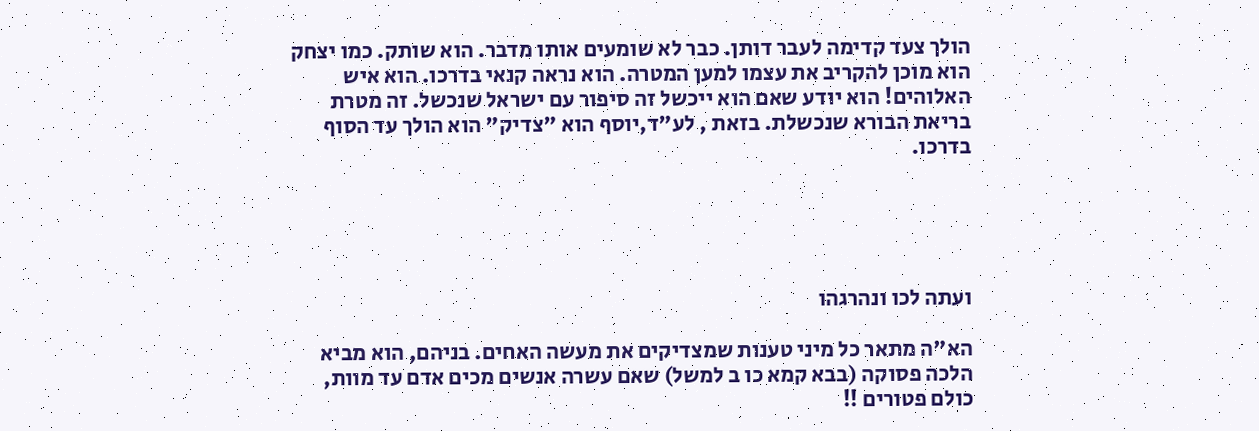הולך צעד קדימה לעבר דותן. כבר לא שומעים אותו מדבר. הוא שותק. כמו יצחק הוא מוכן להקריב את עצמו למען המטרה. הוא נראה קנאי בדרכו. הוא איש האלוהים! הוא יודע שאם הוא ייכשל זה סיפור עם ישראל שנכשל. זה מטרת בריאת הבורא שנכשלת. בזאת , לע"ד,יוסף הוא "צדיק" הוא הולך עד הסוף בדרכו.





ועתה לכו ונהרגהו

הא"ה מתאר כל מיני טענות שמצדיקים את מעשה האחים. בניהם, הוא מביא הלכה פסוקה (בבא קמא כו ב למשל) שאם עשרה אנשים מכים אדם עד מוות, כולם פטורים !!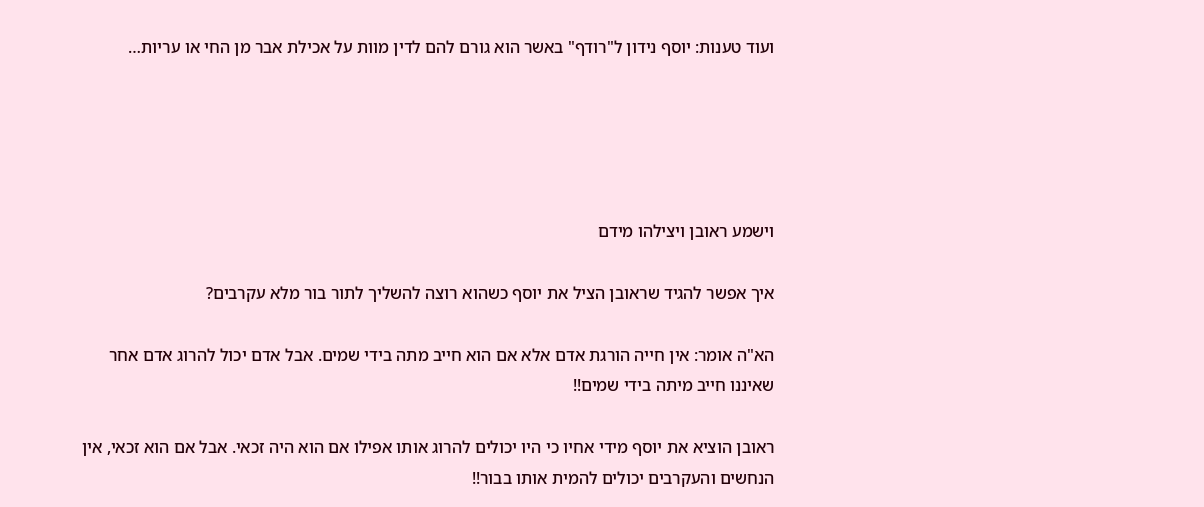ועוד טענות: יוסף נידון ל"רודף" באשר הוא גורם להם לדין מוות על אכילת אבר מן החי או עריות…





וישמע ראובן ויצילהו מידם

איך אפשר להגיד שראובן הציל את יוסף כשהוא רוצה להשליך לתור בור מלא עקרבים?

הא"ה אומר: אין חייה הורגת אדם אלא אם הוא חייב מתה בידי שמים. אבל אדם יכול להרוג אדם אחר שאיננו חייב מיתה בידי שמים!!

ראובן הוציא את יוסף מידי אחיו כי היו יכולים להרוג אותו אפילו אם הוא היה זכאי. אבל אם הוא זכאי, אין הנחשים והעקרבים יכולים להמית אותו בבור!!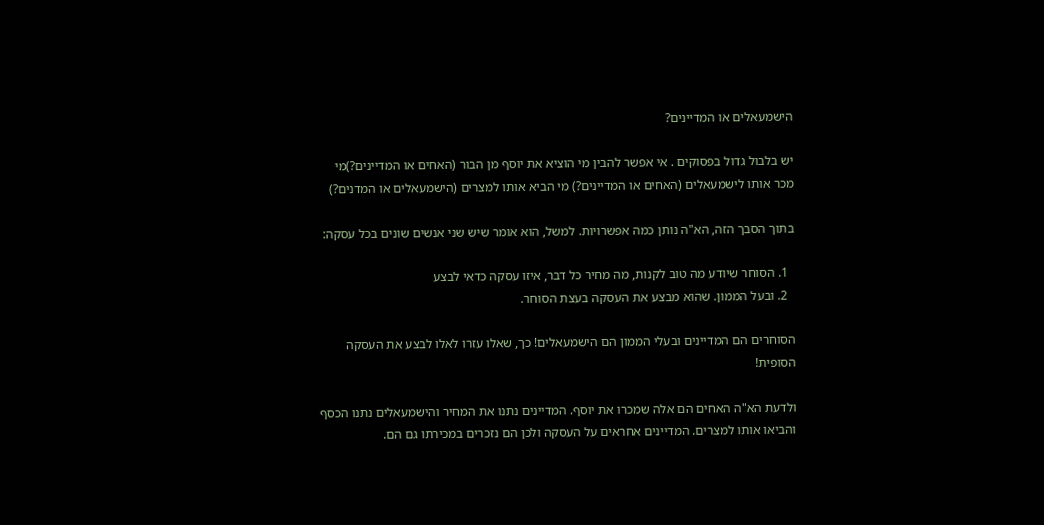הישמעאלים או המדיינים?

יש בלבול גדול בפסוקים . אי אפשר להבין מי הוציא את יוסף מן הבור (האחים או המדיינים?)מי מכר אותו לישמעאלים (האחים או המדיינים?) מי הביא אותו למצרים (הישמעאלים או המדנים?)

בתוך הסבך הזה, הא"ה נותן כמה אפשרויות. למשל, הוא אומר שיש שני אנשים שונים בכל עסקה:

  1. הסוחר שיודע מה טוב לקנות, מה מחיר כל דבר, איזו עסקה כדאי לבצע
  2. ובעל הממון. שהוא מבצע את העסקה בעצת הסוחר.

הסוחרים הם המדיינים ובעלי הממון הם הישמעאלים! כך, שאלו עזרו לאלו לבצע את העסקה הסופית!

ולדעת הא"ה האחים הם אלה שמכרו את יוסף. המדיינים נתנו את המחיר והישמעאלים נתנו הכסף והביאו אותו למצרים. המדיינים אחראים על העסקה ולכן הם נזכרים במכירתו גם הם.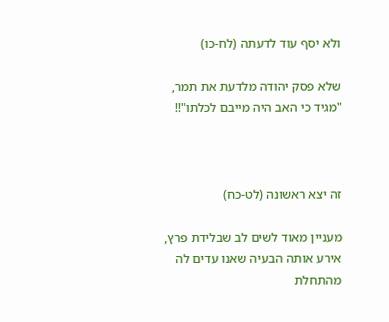ולא יסף עוד לדעתה (לח-כו)

שלא פסק יהודה מלדעת את תמר, "מגיד כי האב היה מייבם לכלתו"!!



זה יצא ראשונה (לט-כח)

מעניין מאוד לשים לב שבלידת פרץ, אירע אותה הבעיה שאנו עדים לה מהתחלת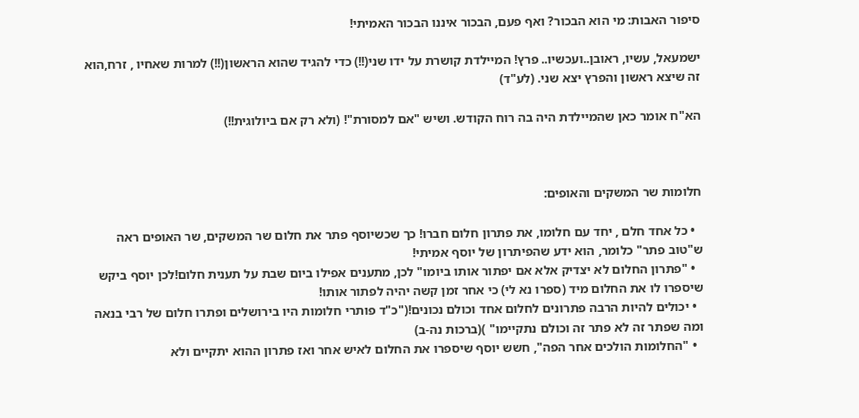סיפור האבות: מי הוא הבכור? ואף פעם, הבכור איננו הבכור האמיתי!

ישמעאל, עשיו, ראובן..ועכשיו.. פרץ! המיילדת קושרת על ידו שני(!!) כדי להגיד שהוא הראשון(!!) למרות שאחיו , זרח,הוא זה שיצא ראשון והפרץ יצא שני. (לע"ד)

הא"ח אומר כאן שהמיילדת היה בה רוח הקודש. ושיש "אם למסורת"! (ולא רק אם ביולוגית!!)



חלומות שר המשקים והאופים:

  • כל אחד חלם , יחד עם חלומו, את פתרון חלום חברו! כך שכשיוסף פתר את חלום שר המשקים, שר האופים ראה ש"טוב פתר" כלומר, הוא ידע שהפיתרון של יוסף אמיתי!
  • "פתרון החלום לא יצדיק אלא אם יפתור אותו ביומו" לכן, מתענים אפילו ביום שבת על תענית חלום!לכן יוסף ביקש שיספרו לו את החלום מיד (ספרו נא לי) כי אחר זמן קשה יהיה לפתור אותו!
  • יכולים להיות הרבה פתרונים לחלום אחד וכולם נכונים!("כ"ד פותרי חלומות היו בירושלים ופתרו חלום של רבי בנאה ומה שפתר זה לא פתר זה וכולם נתקיימו" )(ברכות נה-ב)
  • "החלומות הולכים אחר הפה", חשש יוסף שיספרו את החלום לאיש אחר ואז פתרון ההוא יתקיים ולא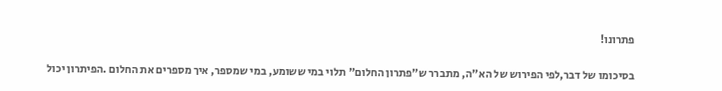פתרונו!

בסיכומו של דבר,לפי הפירוש של הא"ה, מתברר ש"פתרון החלום" תלוי במי ששומע, במי שמספר, איך מספרים את החלום .הפיתרון יכול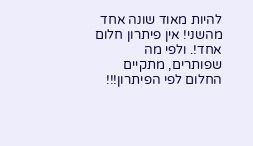להיות מאוד שונה אחד מהשני! אין פיתרון חלום אחד!. ולפי מה שפותרים, מתקיים החלום לפי הפיתרון!!!